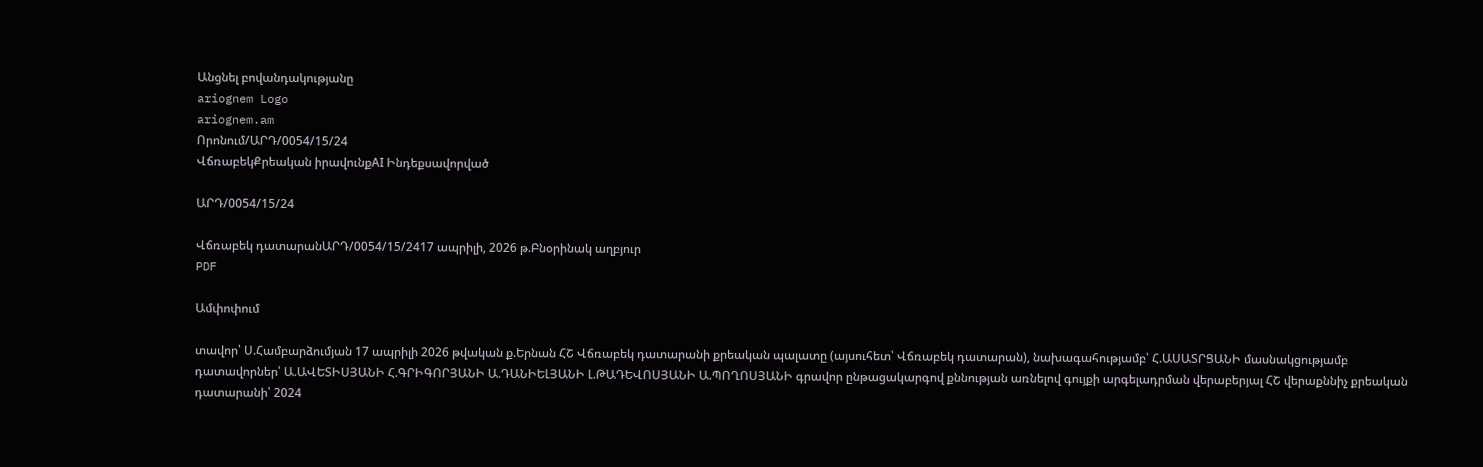Անցնել բովանդակությանը
ariognem Logo
ariognem.am
Որոնում/ԱՐԴ/0054/15/24
ՎճռաբեկՔրեական իրավունքAI Ինդեքսավորված

ԱՐԴ/0054/15/24

Վճռաբեկ դատարանԱՐԴ/0054/15/2417 ապրիլի, 2026 թ.Բնօրինակ աղբյուր
PDF

Ամփոփում

տավոր՝ Ս.Համբարձումյան 17 ապրիլի 2026 թվական ք.Երնան ՀՇ Վճռաբեկ դատարանի քրեական պալատը (այսուհետ՝ Վճռաբեկ դատարան), նախագահությամբ՝ Հ.ԱՍԱՏՐՑԱՆԻ մասնակցությամբ դատավորներ՝ Ա.ԱՎԵՏԻՍՅԱՆԻ Հ.ԳՐԻԳՈՐՅԱՆԻ Ա.ԴԱՆԻԵԼՅԱՆԻ Լ.ԹԱԴԵՎՈՍՅԱՆԻ Ա.ՊՈՂՈՍՅԱՆԻ գրավոր ընթացակարգով քննության առնելով գույքի արգելադրման վերաբերյալ ՀՇ վերաքննիչ քրեական դատարանի՝ 2024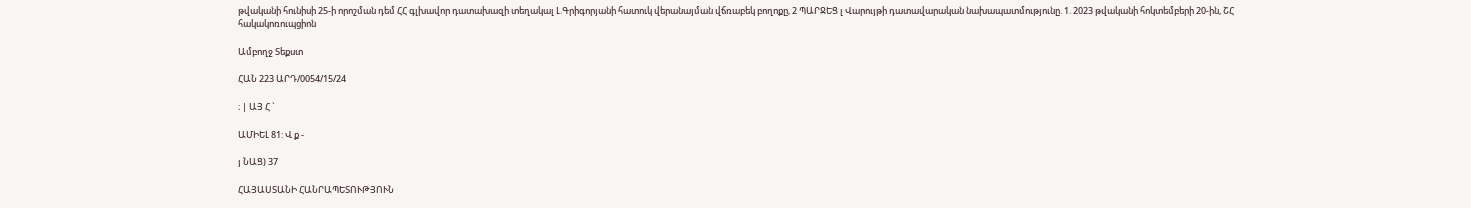թվականի հունիսի 25-ի որոշման դեմ ՀՀ գլխավոր դատախազի տեղակալ Լ.Գրիգորյանի հատուկ վերանայման վճռաբեկ բողոքը, 2 ՊԱՐՋԵՑ լ Վարույթի դատավարական նախապատմությունը. 1. 2023 թվականի հոկտեմբերի 20-ին, ՇՀ հակակոռուպցիոն

Ամբողջ Տեքստ

ՀԱՆ 223 ԱՐԴ/0054/15/24

։ | ԱՅ Հ `

ԱՄԻԵԼ 81: Վ ք -

յ ՆԱՑ) 37

ՀԱՅԱՍՏԱՆԻ ՀԱՆՐԱՊԵՏՈՒԹՅՈՒՆ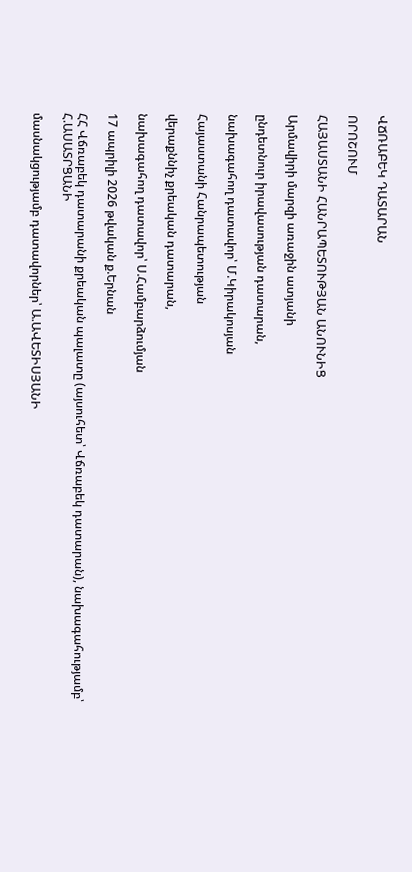ՎՃՌԱԲԵԿ ԴԱՏԱՐԱՆ

ՈՐՈՇՈՒՄ

ՀԱՅԱՍՏԱՆԻ ՀԱՆՐԱՊԵՏՈՒԹՅԱՆ ԱՆՈՒՆԻՑ

Արմավիրի մարզի առաջին ատյանի

ընդետնուր իրավասության դատարան,

նախագահող դատավոր՝ Մ.Կիրակոսյան

Հայաստանի Հանրապետության

վերաքննիչ քրեական դատարան,

նախագահող դատավոր՝ Ս.Համբարձումյան

17 ապրիլի 2026 թվական ք.Երնան

ՀՀ Վճռաբեկ դատարանի քրեական պալատը (այսուհետ՝ Վճռաբեկ դատարան), նախագահությամբ՝ Հ.ԱՍԱՏՐՑԱՆԻ

մասնակցությամբ դատավորներ՝ Ա.ԱՎԵՏԻՍՅԱՆԻ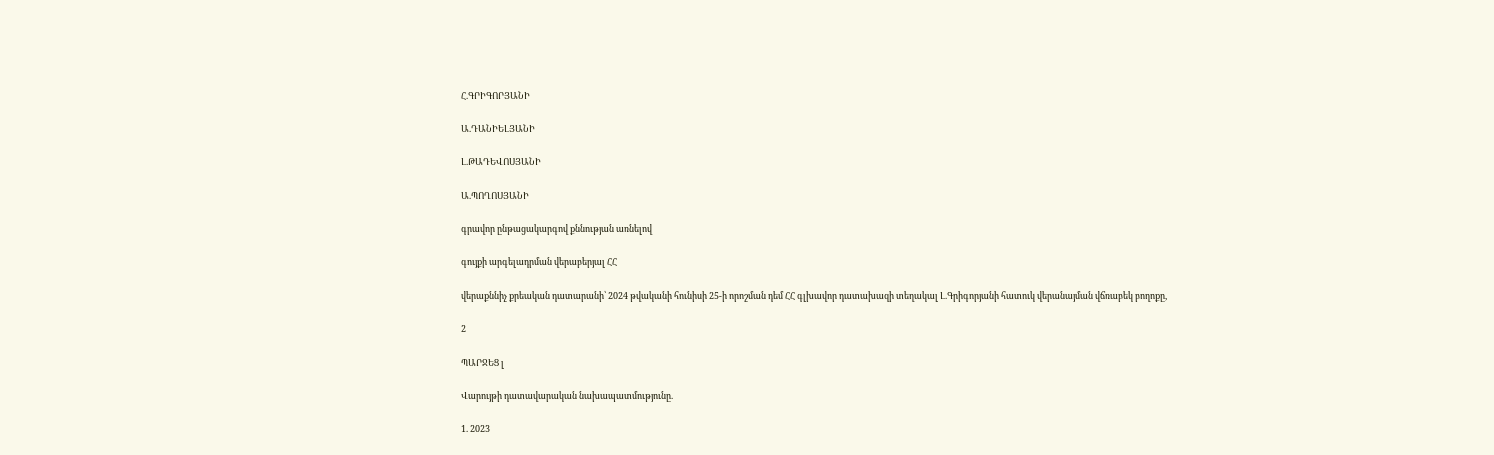Հ.ԳՐԻԳՈՐՅԱՆԻ

Ա.ԴԱՆԻԵԼՅԱՆԻ

Լ.ԹԱԴԵՎՈՍՅԱՆԻ

Ա.ՊՈՂՈՍՅԱՆԻ

գրավոր ընթացակարգով քննության առնելով

գույքի արգելադրման վերաբերյալ ՀՀ

վերաքննիչ քրեական դատարանի՝ 2024 թվականի հունիսի 25-ի որոշման դեմ ՀՀ գլխավոր դատախազի տեղակալ Լ.Գրիգորյանի հատուկ վերանայման վճռաբեկ բողոքը,

2

ՊԱՐՋԵՑ լ

Վարույթի դատավարական նախապատմությունը.

1. 2023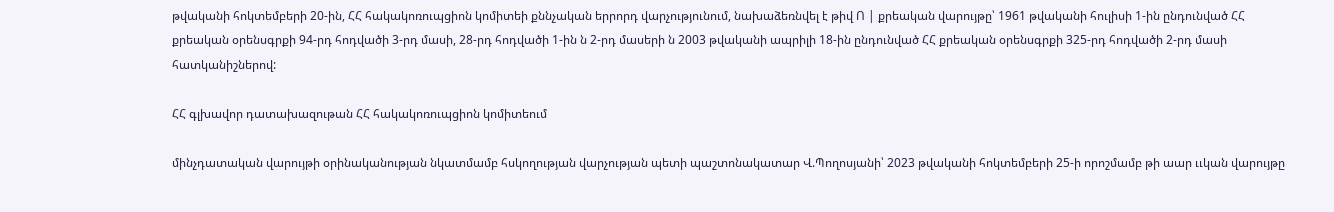թվականի հոկտեմբերի 20-ին, ՀՀ հակակոռուպցիոն կոմիտեի քննչական երրորդ վարչությունում, նախաձեռնվել է թիվ Ո | քրեական վարույթը՝ 1961 թվականի հուլիսի 1-ին ընդունված ՀՀ քրեական օրենսգրքի 94-րդ հոդվածի 3-րդ մասի, 28-րդ հոդվածի 1-ին ն 2-րդ մասերի ն 2003 թվականի ապրիլի 18-ին ընդունված ՀՀ քրեական օրենսգրքի 325-րդ հոդվածի 2-րդ մասի հատկանիշներով:

ՀՀ գլխավոր դատախազութան ՀՀ հակակոռուպցիոն կոմիտեում

մինչդատական վարույթի օրինականության նկատմամբ հսկողության վարչության պետի պաշտոնակատար Վ.Պողոսյանի՝ 2023 թվականի հոկտեմբերի 25-ի որոշմամբ թի աար ււկան վարույթը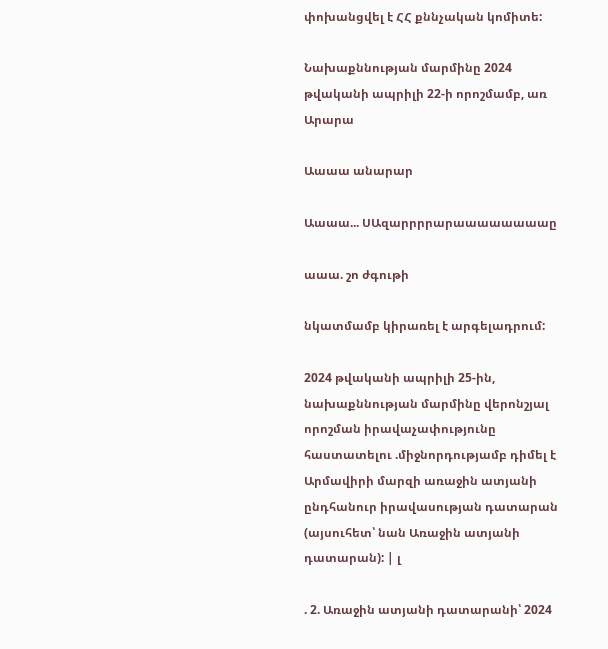փոխանցվել է ՀՀ քննչական կոմիտե:

Նախաքննության մարմինը 2024 թվականի ապրիլի 22-ի որոշմամբ, առ Արարա

Աաաա անարար

Աաաա... ՍԱզարրրրարաաաաաաաաը

աաա. շո ժգութի

նկատմամբ կիրառել է արգելադրում:

2024 թվականի ապրիլի 25-ին, նախաքննության մարմինը վերոնշյալ որոշման իրավաչափությունը հաստատելու .միջնորդությամբ դիմել է Արմավիրի մարզի առաջին ատյանի ընդհանուր իրավասության դատարան (այսուհետ՝ նան Առաջին ատյանի դատարան): | լ

. 2. Առաջին ատյանի դատարանի՝ 2024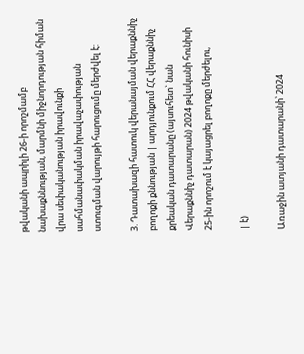թվականի ապրիլի 26-ի որոշմամբ նախաքննության, մարմնի միջնորդության հիման վրա սեփականության իրավունքի սահմանափակման իրավաչափության ստուգման վարույթի հարուցումը մերժվել է:

3. Դատախազի հատուկ վերանայման վերաքննիչ բողոքի քննության | արդյունքում ՀՀ վերաքննիչ քրեական դատարանը (այսուհետ` նան Վերաքննիչ դատարան) 2024 թվականի հունիսի 25-ին որոշում է կայացրել բողոքը մերժելու,

| է)

Առաջին ատյանի դատարանի՝ 2024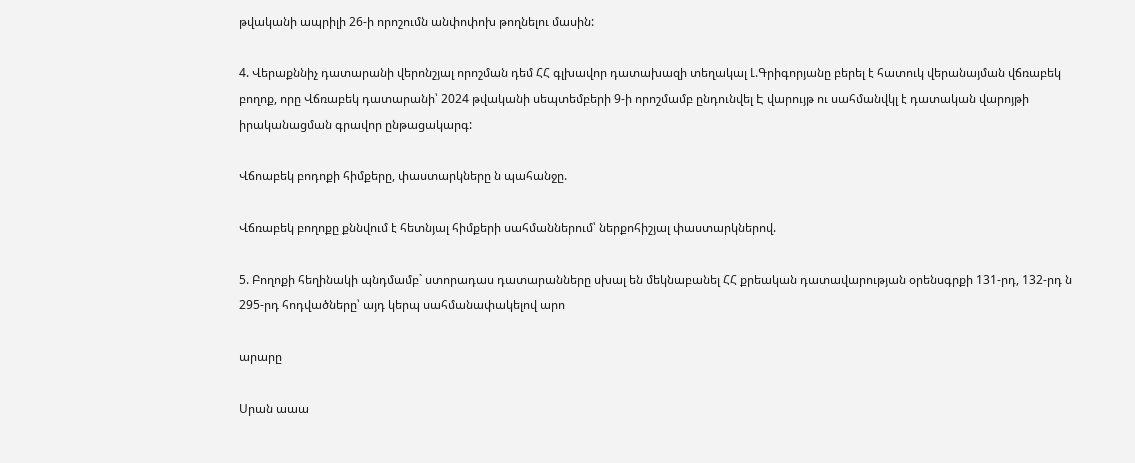թվականի ապրիլի 26-ի որոշումն անփոփոխ թողնելու մասին:

4. Վերաքննիչ դատարանի վերոնշյալ որոշման դեմ ՀՀ գլխավոր դատախազի տեղակալ Լ.Գրիգորյանը բերել է հատուկ վերանայման վճռաբեկ բողոք, որը Վճռաբեկ դատարանի՝ 2024 թվականի սեպտեմբերի 9-ի որոշմամբ ընդունվել Է վարույթ ու սահմանվկլ է դատական վարոյթի իրականացման գրավոր ընթացակարգ:

Վճոաբեկ բոդոքի հիմքերը, փաստարկները ն պահանջը.

Վճռաբեկ բողոքը քննվում է հետնյալ հիմքերի սահմաններում՝ ներքոհիշյալ փաստարկներով.

5. Բողոքի հեղինակի պնդմամբ` ստորադաս դատարանները սխալ են մեկնաբանել ՀՀ քրեական դատավարության օրենսգրքի 131-րդ, 132-րդ ն 295-րդ հոդվածները՝ այդ կերպ սահմանափակելով արո

արարը

Սրան աաա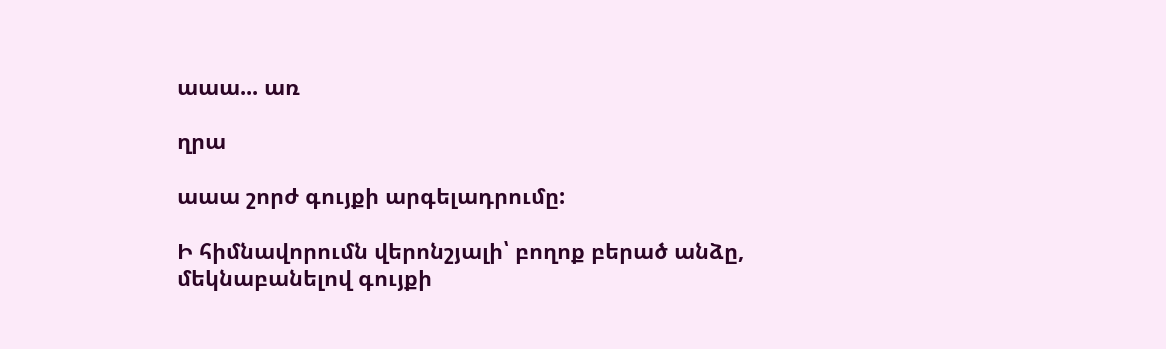աաա... առ

ղրա

աաա շորժ գույքի արգելադրումը:

Ի հիմնավորումն վերոնշյալի՝ բողոք բերած անձը, մեկնաբանելով գույքի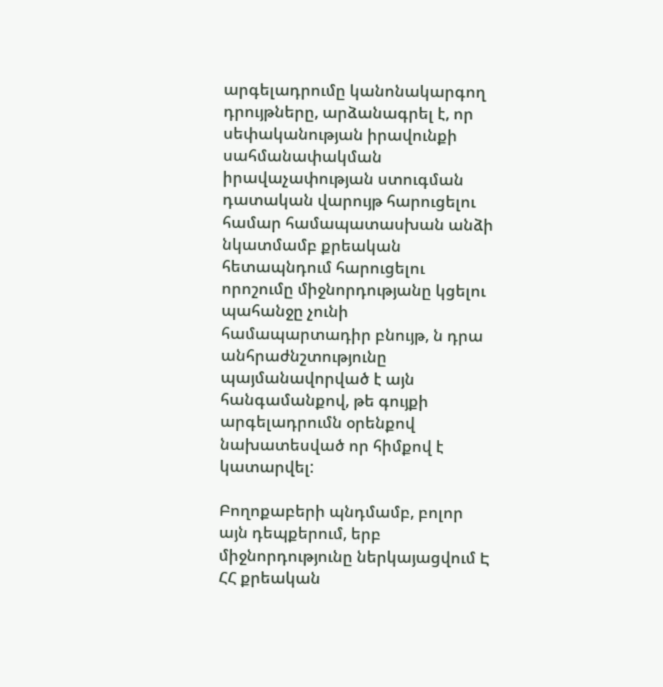արգելադրումը կանոնակարգող դրույթները, արձանագրել է, որ սեփականության իրավունքի սահմանափակման իրավաչափության ստուգման դատական վարույթ հարուցելու համար համապատասխան անձի նկատմամբ քրեական հետապնդում հարուցելու որոշումը միջնորդությանը կցելու պահանջը չունի համապարտադիր բնույթ, ն դրա անհրաժնշտությունը պայմանավորված է այն հանգամանքով, թե գույքի արգելադրումն օրենքով նախատեսված որ հիմքով է կատարվել:

Բողոքաբերի պնդմամբ, բոլոր այն դեպքերում, երբ միջնորդությունը ներկայացվում Է ՀՀ քրեական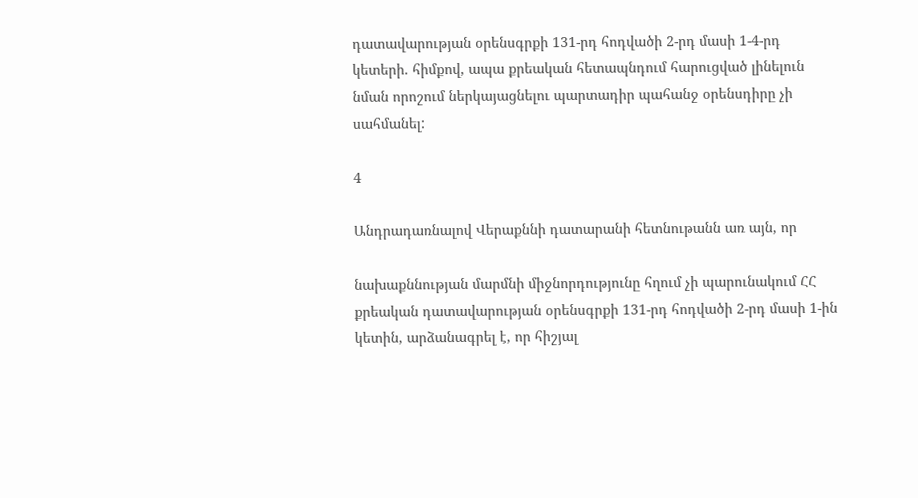դատավարության օրենսգրքի 131-րդ հոդվածի 2-րդ մասի 1-4-րդ կետերի. հիմքով, ապա քրեական հետապնդում հարուցված լինելուն նման որոշում ներկայացնելու պարտադիր պահանջ օրենսդիրը չի սահմանել:

4

Անդրադառնալով Վերաքննի դատարանի հետնութանն առ այն, որ

նախաքննության մարմնի միջնորդությունը հղում չի պարունակում ՀՀ քրեական դատավարության օրենսգրքի 131-րդ հոդվածի 2-րդ մասի 1-ին կետին, արձանագրել է, որ հիշյալ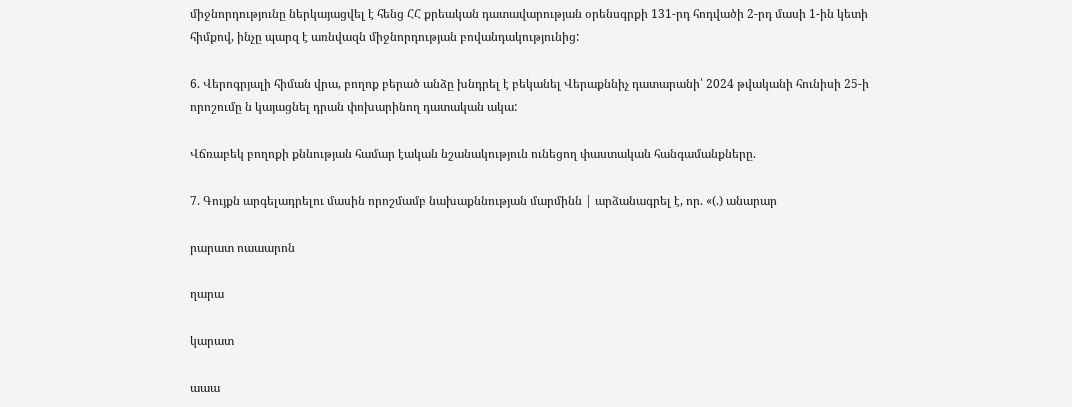միջնորդությունը ներկայացվել է հենց ՀՀ քրեական դատավարության օրենսգրքի 131-րդ հոդվածի 2-րդ մասի 1-ին կետի հիմքով, ինչը պարզ է առնվազն միջնորդության բովանդակությունից:

6. Վերոգրյալի հիման վրա, բողոք բերած անձը խնդրել է բեկանել Վերաքննիչ դատարանի՝ 2024 թվականի հունիսի 25-ի որոշումը ն կայացնել դրան փոխարինող դատական ակա:

Վճռաբեկ բողոքի քննության համար էական նշանակություն ունեցող փաստական հանգամանքները.

7. Գույքն արգելադրելու մասին որոշմամբ նախաքննության մարմինն | արձանագրել է, որ. «(.) անարար

րարատ ոաաարոն

ղարա

կարատ

աաա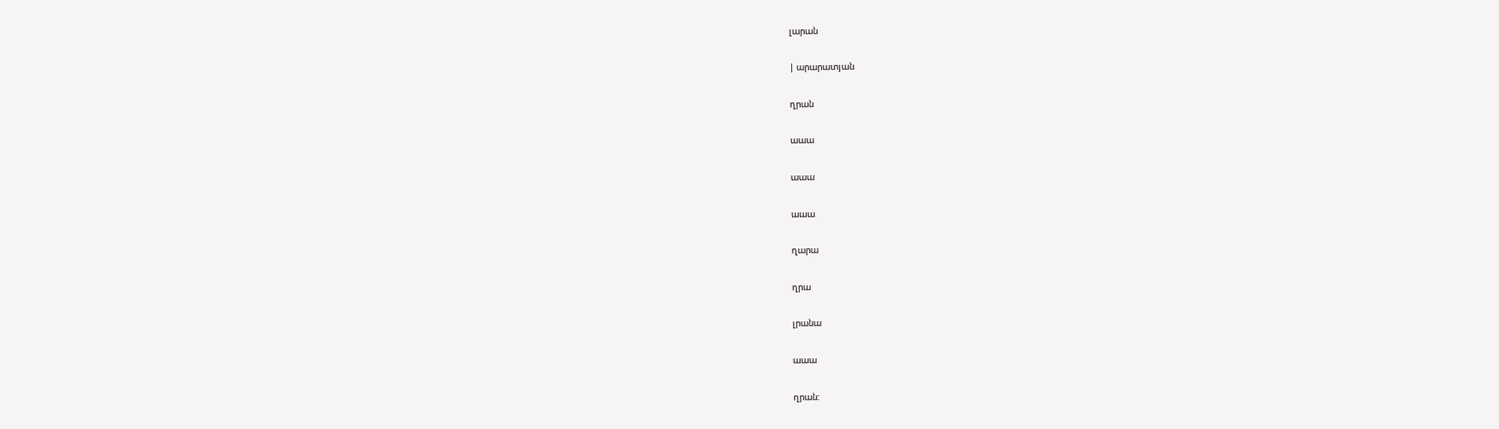լարան

| արարատյան

ղրան

աաա

աաա

աաա

ղարա

ղրա

լրանա

աաա

ղրան: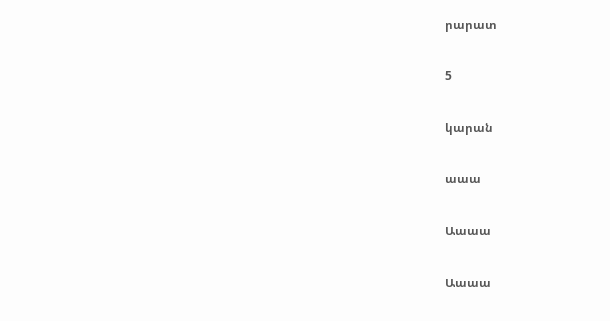րարատ

5

կարան

աաա

Աաաա

Աաաա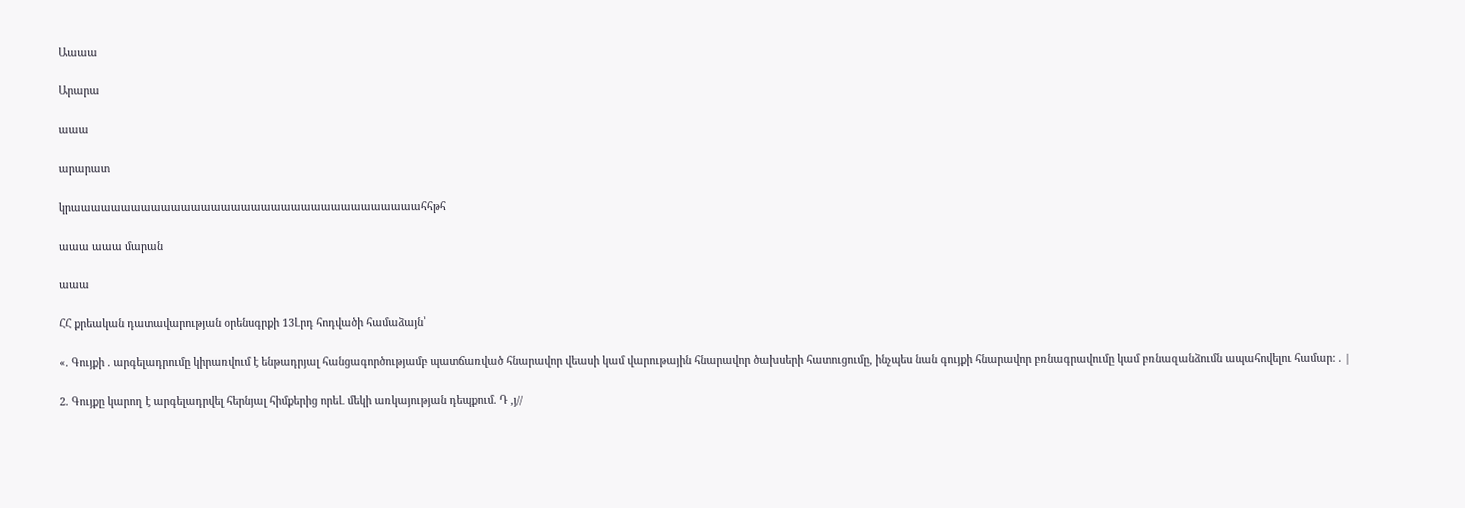Աաաա

Արարա

աաա

արարատ

կրաաաաաաաաաաաաաաաաաաաաաաաաաաաաաաաաաաահհթհ

աաա աաա մարան

աաա

ՀՀ քրեական դատավարության օրենսգրքի 13Լրդ հոդվածի համաձայն՝

«. Գույքի . արգելադրումը կիրառվում է ենթադրյալ հանցագործությամբ պատճառված հնարավոր վեասի կամ վարութային հնարավոր ծախսերի հատուցումը, ինչպես նան գույքի հնարավոր բռնագրավումը կամ բռնազանձումն ապահովելու համար: . |

2. Գույքը կարող է արգելադրվել հերնյալ հիմքերից որեԼ մեկի առկայության դեպքում. Դ ,յ//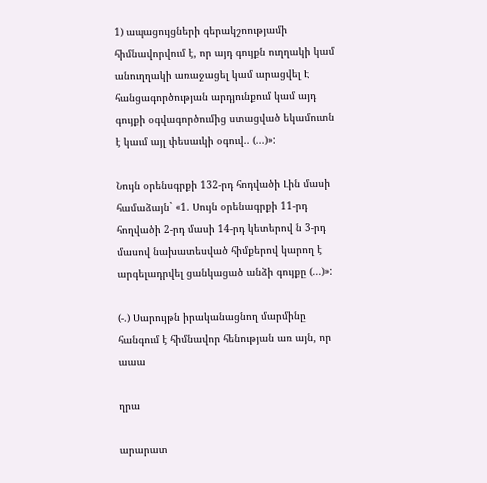1) ապացույցների գերակշոությամի հիմնավորվում է, որ այդ գույքն ուղղակի կամ անուղղակի առաջացել կամ արացվել Է հանցագործության արդյունքում կամ այդ գույքի օգվագործումից ստացված եկամուտն է կաւմ այլ փեսաւկի օգուվ.. (...)»:

Նույն օրենսգրքի 132-րդ հոդվածի Լին մասի համաձայն` «1. Սույն օրենագրքի 11-րդ հողվածի 2-րդ մասի 14-րդ կետերով ն 3-րդ մասով նախատեսված հիմքերով կարող է արգելադրվել ցանկացած անձի գույքը (...)»:

(-.) Սարույթն իրականացնող մարմինը հանգում է հիմնավոր հենության առ այն, որ աաա

ղրա

արարատ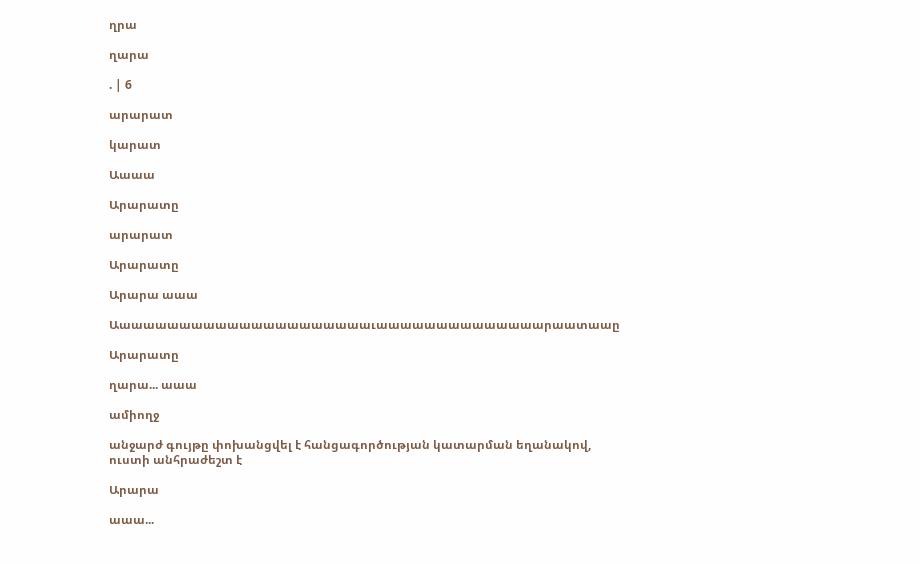ղրա

ղարա

. | 6

արարատ

կարատ

Աաաա

Արարատը

արարատ

Արարատը

Արարա աաա

Աաաաաաաաաաաաաաաաաաաաաաւաաաաաաաաաաաաաարաատաաը

Արարատը

ղարա... աաա

ամիողջ

անջարժ գույթը փոխանցվել է հանցագործության կատարման եղանակով, ուստի անհրաժեշտ է

Արարա

աաա...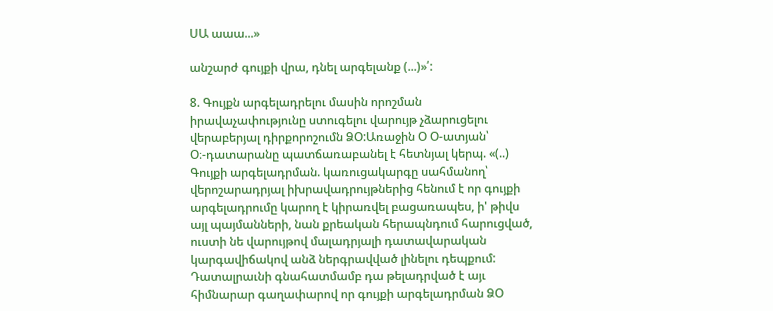ՍԱ աաա...»

անշարժ գույքի վրա, դնել արգելանք (...)»՛:

8. Գույքն արգելադրելու մասին որոշման իրավաչափությունը ստուգելու վարույթ չձարուցելու վերաբերյալ դիրքորոշումն ՁՕ:Առաջին Օ Օ-ատյան՝ Օ։-դատարանը պատճառաբանել է հետնյալ կերպ. «(..) Գույքի արգելադրման. կառուցակարգը սահմանող՝ վերոշարադրյալ իխրավադրույթներից հենում է որ գույքի արգելադրումը կարող է կիրառվել բացառապես, ի' թիվս այլ պայմանների, նան քրեական հերապնդում հարուցված, ուստի նե վարույթով մալադրյալի դատավարական կարգավիճակով անձ ներգրավված լինելու դեպքում: Դատալրաւնի գնահատմամբ դա թելադրված է այւ հիմնարար գաղափարով որ գույքի արգելադրման ՁՕ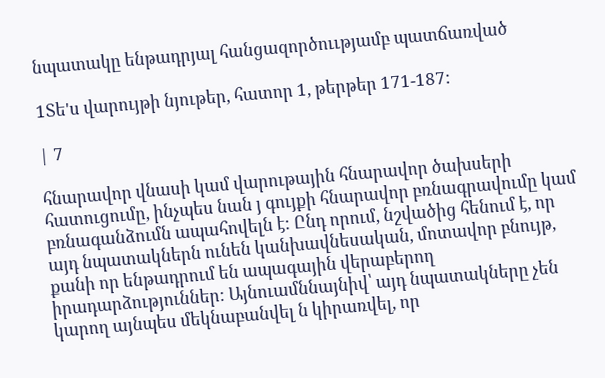նպատակը ենթադրյալ հանցազործոււթյամբ պատճառված

1Տե'ս վարույթի նյութեր, հատոր 1, թերթեր 171-187:

| 7

հնարավոր վնասի կամ վարութային հնարավոր ծախսերի հատուցումը, ինչպես նան յ գույքի հնարավոր բռնագրավումը կամ բռնագանձումն ապահովելն է: Ընդ որում, նշվածից հենում է, որ այդ նպատակներն ունեն կանխավնեսական, մոտավոր բնույթ, քանի որ ենթադրում են ապագային վերաբերող իրադարձություններ: Այնուամննայնիվ՝ այդ նպատակները չեն կարող այնպես մեկնաբանվել ն կիրառվել, որ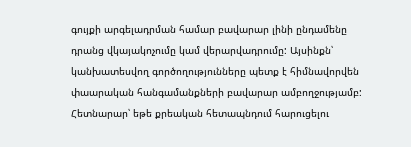գույքի արգելադրման համար բավարար լինի ընդամենը դրանց վկայակոչումը կամ վերարվադրումը: Այսինքն՝ կանխատեսվող գործողությունները պետք է հիմնավորվեն փաարական հանգամանքների բավարար ամբողջությամբ: Հետնարար՝ եթե քրեական հետապնդում հարուցելու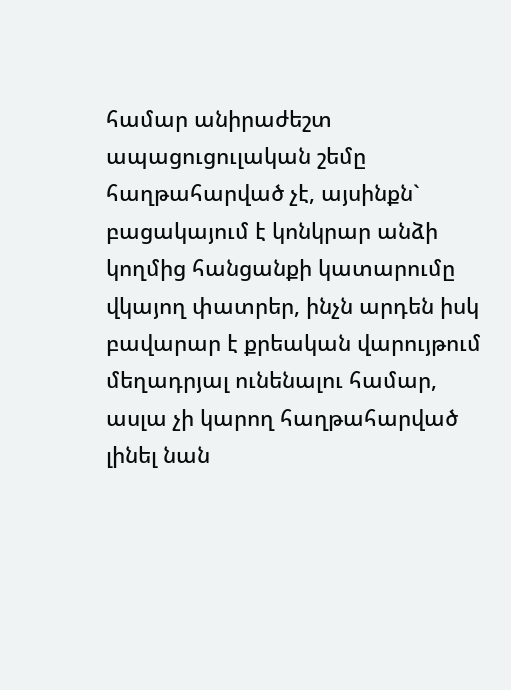համար անիրաժեշտ ապացուցուլական շեմը հաղթահարված չէ, այսինքն` բացակայում է կոնկրար անձի կողմից հանցանքի կատարումը վկայող փատրեր, ինչն արդեն իսկ բավարար է քրեական վարույթում մեղադրյալ ունենալու համար, ասլա չի կարող հաղթահարված լինել նան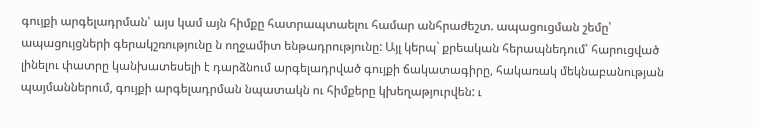գույքի արգելադրման՝ այս կամ այն հիմքը հատրապտաելու համար անհրաժեշտ. ապացուցման շեմը՝ ապացույցների գերակշռությունը ն ողջամիտ ենթադրությունը: Այլ կերպ` քրեական հերապնեդում՝ հարուցված լինելու փատրը կանխատեսելի է դարձնում արգելադրված գույքի ճակատագիրը, հակառակ մեկնաբանության պայմաններում, գույքի արգելադրման նպատակն ու հիմքերը կխեղաթյուրվեն: ւ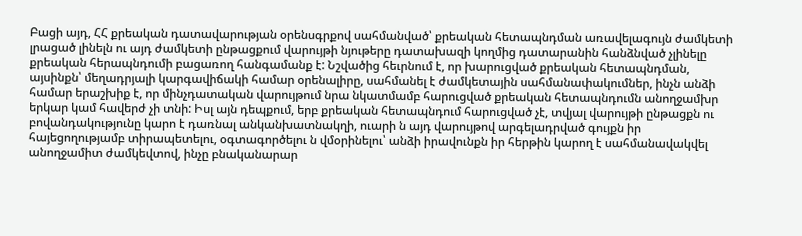Բացի այդ, ՀՀ քրեական դատավարության օրենսգրքով սահմանված՝ քրեական հետապնդման առավելագույն ժամկետի լրացած լինելն ու այդ ժամկետի ընթացքում վարույթի նյութերը դատախազի կողմից դատարանին հանձնված չլինելը քրեական հերապնդումի բացառող հանգամանք է: Նշվածից հեւրնում է, որ խարուցված քրեական հետապնդման, այսինքն՝ մեղադրյալի կարգավիճակի համար օրենալիրը, սահմանել է ժամկետային սահմանափակումներ, ինչն անձի համար երաշխիք է, որ մինչդատական վարույթում նրա նկատմամբ հարուցված քրեական հետապնդումն անողջամխր երկար կամ հավերժ չի տնի: Իսլ այն դեպքում, երբ քրեական հետապնդում հարուցված չէ, տվյալ վարույթի ընթացքն ու բովանդակությունը կարո է դառնալ անկանխատնակղի, ուարի ն այդ վարույթով արգելադրված գույքն իր հայեցողությամբ տիրապետելու, օգտագործելու ն վմօրինելու՝ անձի իրավունքն իր հերթին կարող է սահմանավակվել անողջամիտ ժամկեվտով, ինչը բնականարար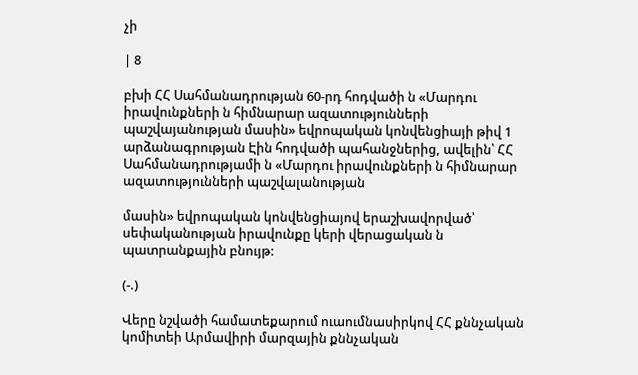չի

| 8

բխի ՀՀ Սահմանադրության 60-րդ հոդվածի ն «Մարդու իրավունքների ն հիմնարար ազատությունների պաշվայանության մասին» եվրոպական կոնվենցիայի թիվ 1 արձանագրության Էին հոդվածի պահանջներից, ավելին՝ ՀՀ Սահմանադրությամի ն «Մարդու իրավունքների ն հիմնարար ազատությունների պաշվալանության

մասին» եվրոպական կոնվենցիայով երաշխավորված՝ սեփականության իրավունքը կերի վերացական ն պատրանքային բնույթ:

(-.)

Վերը նշվածի համատեքարում ուաումնասիրկով ՀՀ քննչական կոմիտեի Արմավիրի մարզային քննչական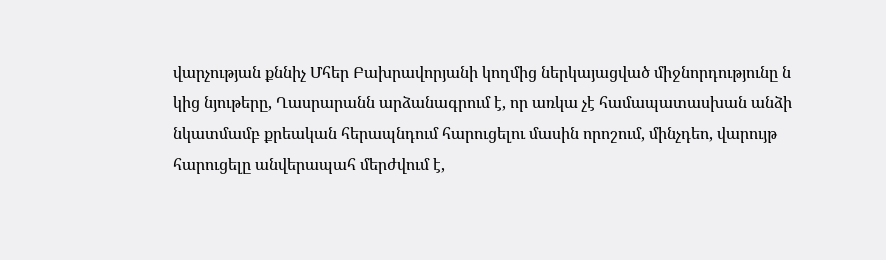վարչության քննիչ Մհեր Բախրավորյանի կողմից ներկայացված միջնորդությունը ն կից նյութերը, Ղասրարանն արձանագրում է, որ առկա չէ համապատասխան անձի նկատմամբ քրեական հերապնդում հարուցելու մասին որոշում, մինչդեո, վարույթ հարուցելը անվերապահ մերժվում է,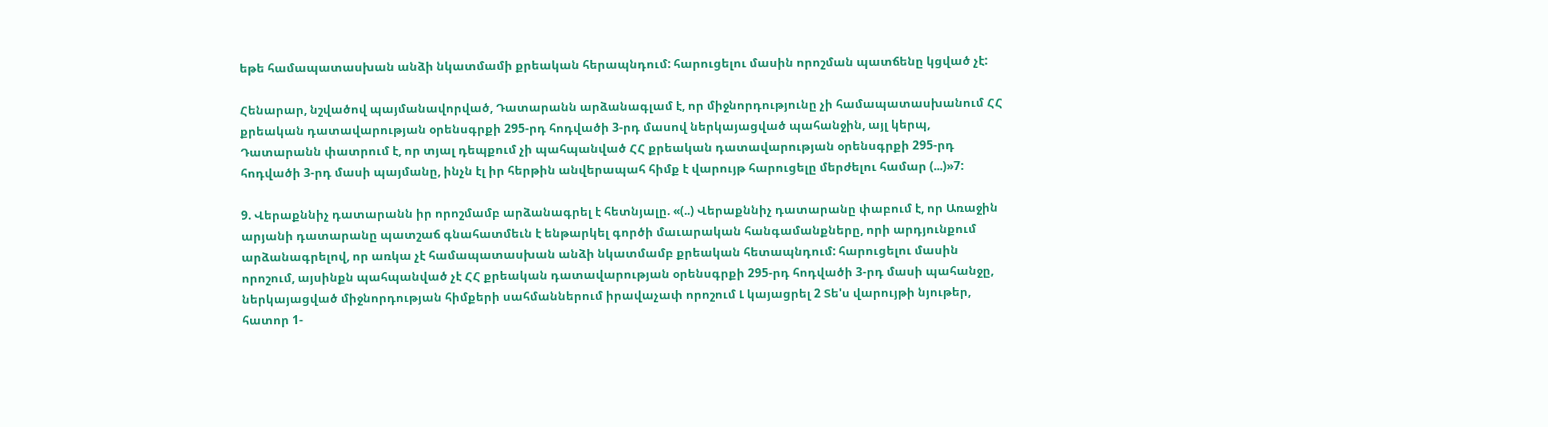եթե համապատասխան անձի նկատմամի քրեական հերապնդում: հարուցելու մասին որոշման պատճենը կցված չէ:

Հենարար, նշվածով պայմանավորված, Դատարանն արձանագլամ է, որ միջնորդությունը չի համապատասխանում ՀՀ քրեական դատավարության օրենսգրքի 295-րդ հոդվածի 3-րդ մասով ներկայացված պահանջին, այլ կերպ, Դատարանն փատրում է, որ տյալ դեպքում չի պահպանված ՀՀ քրեական դատավարության օրենսգրքի 295-րդ հոդվածի 3-րդ մասի պայմանը, ինչն էլ իր հերթին անվերապահ հիմք է վարույթ հարուցելը մերժելու համար (...)»7:

9. Վերաքննիչ դատարանն իր որոշմամբ արձանագրել է հետնյալը. «(..) Վերաքննիչ դատարանը փաբում է, որ Առաջին արյանի դատարանը պատշաճ գնահատմեւն է ենթարկել գործի մաւարական հանգամանքները, որի արդյունքում արձանագրելով, որ առկա չէ համապատասխան անձի նկատմամբ քրեական հետապնդում: հարուցելու մասին որոշում, այսինքն պահպանված չէ ՀՀ քրեական դատավարության օրենսգրքի 295-րդ հոդվածի 3-րդ մասի պահանջը, ներկայացված միջնորդության հիմքերի սահմաններում իրավաչափ որոշում Լ կայացրել 2 Տե'ս վարույթի նյութեր, հատոր 1-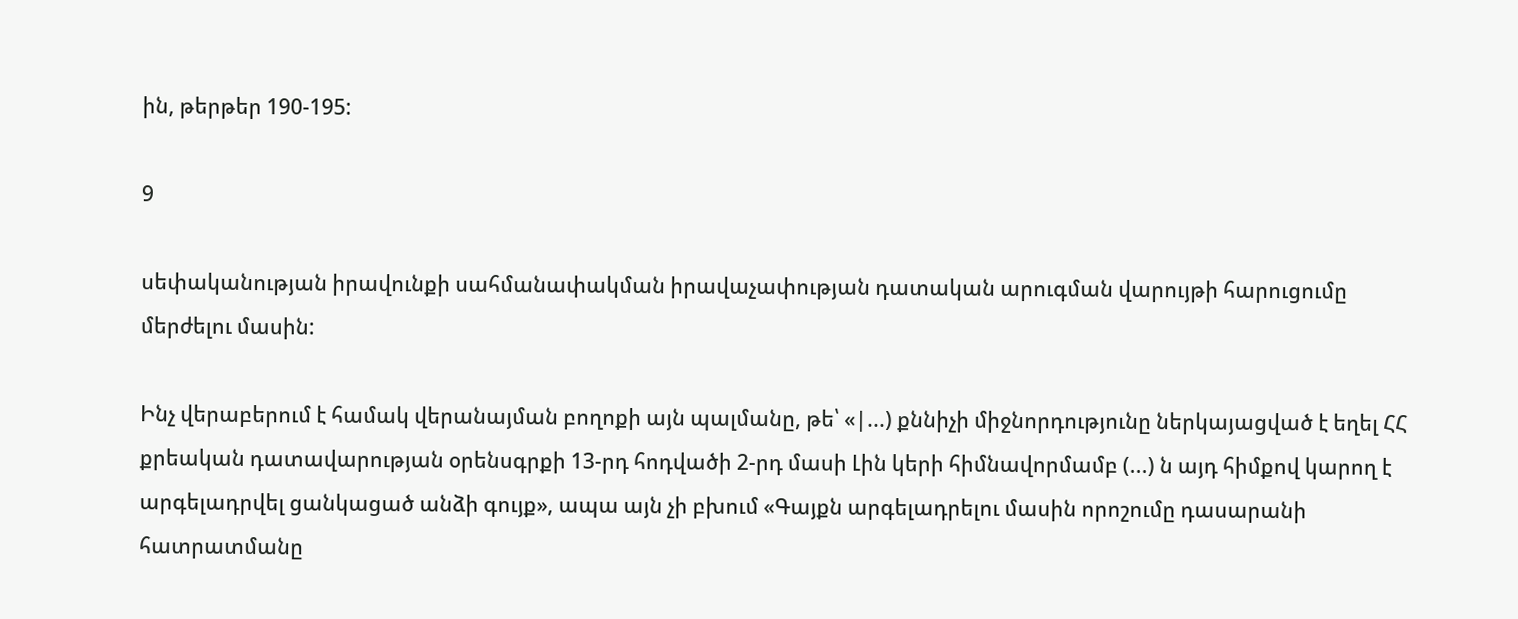ին, թերթեր 190-195:

9

սեփականության իրավունքի սահմանափակման իրավաչափության դատական արուգման վարույթի հարուցումը մերժելու մասին:

Ինչ վերաբերում է համակ վերանայման բողոքի այն պալմանը, թե՝ «|...) քննիչի միջնորդությունը ներկայացված է եղել ՀՀ քրեական դատավարության օրենսգրքի 13-րդ հոդվածի 2-րդ մասի Լին կերի հիմնավորմամբ (...) ն այդ հիմքով կարող է արգելադրվել ցանկացած անձի գույք», ապա այն չի բխում «Գայքն արգելադրելու մասին որոշումը դասարանի հատրատմանը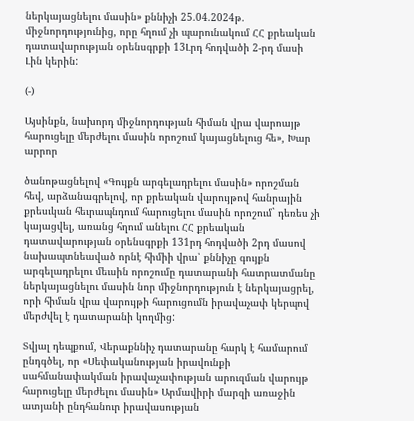ներկայացնելու մասին» քննիչի 25.04.2024թ. միջնորդությունից, որը հղում չի պարունակում ՀՀ քրեական դատավարության օրենսգրքի 13Լրդ հոդվածի 2-րդ մասի Լին կերին:

(-)

Այսինքն, նախորդ միջնորդության հիման վրա վարոայթ հարուցելը մերժելու մասին որոշում կայացնելուց հե», Խար արրոր

ծանոթացնելով «Գույքն արգելադրելու մասին» որոշման հեվ, արձանագրելով, որ քրեական վարույթով հանրային քրեսւկան հեւրապնդում հարուցելու մասին որոշում` դեռես չի կայացվել, առանց հղում անելու ՀՀ քրեական դատավարության օրենսգրքի 131րդ հոդվածի 2րդ մասով նախապտնեաված որնէ հիմիի վրա՝ քննիչը գույքն արգելադրելու մեւսին որոշումը դատարանի հատրատմանը ներկայացնելու մասին նոր միջնորդություն է ներկայացրել, որի հիման վրա վարույթի հարուցումն իրավաչափ կերպով մերժվել է դատարանի կողմից:

Տվյալ դեպքում, Վերաքննիչ դատարանը հարկ է համարում ընդգծել, որ «Սեփականության իրավունքի սահմանափակման իրավաչափության արուզման վարույթ հարուցելը մերժելու մասին» Արմավիրի մարզի առաջին ատյանի ընդհանուր իրավասության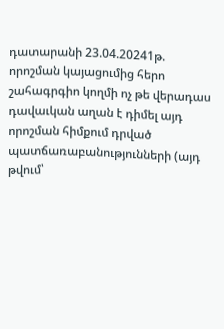դատարանի 23.04.20241թ. որոշման կայացումից հերո շահագրգիո կողմի ոչ թե վերադաս դավաւկան աղան է դիմել այդ որոշման հիմքում դրված պատճառաբանությունների (այդ թվում՝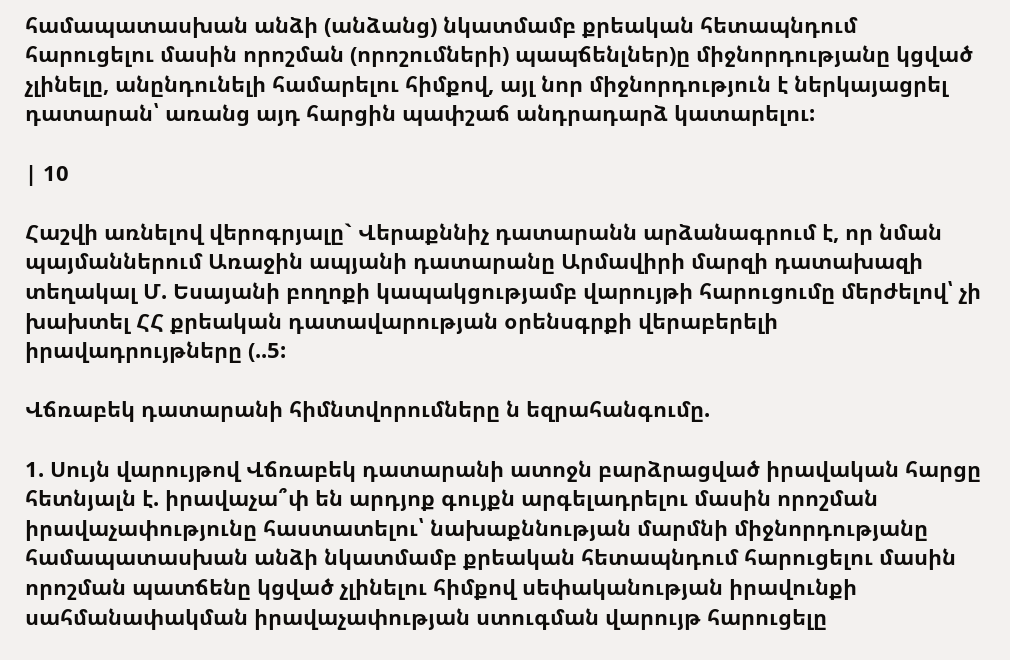համապատասխան անձի (անձանց) նկատմամբ քրեական հետապնդում հարուցելու մասին որոշման (որոշումների) պապճենլներ)ը միջնորդությանը կցված չլինելը, անընդունելի համարելու հիմքով, այլ նոր միջնորդություն է ներկայացրել դատարան՝ առանց այդ հարցին պափշաճ անդրադարձ կատարելու:

| 10

Հաշվի առնելով վերոգրյալը` Վերաքննիչ դատարանն արձանագրում է, որ նման պայմաններում Առաջին ապյանի դատարանը Արմավիրի մարզի դատախազի տեղակալ Մ. Եսայանի բողոքի կապակցությամբ վարույթի հարուցումը մերժելով՝ չի խախտել ՀՀ քրեական դատավարության օրենսգրքի վերաբերելի իրավադրույթները (..5:

Վճռաբեկ դատարանի հիմնտվորումները ն եզրահանգումը.

1. Սույն վարույթով Վճռաբեկ դատարանի ատոջն բարձրացված իրավական հարցը հետնյալն է. իրավաչա՞փ են արդյոք գույքն արգելադրելու մասին որոշման իրավաչափությունը հաստատելու՝ նախաքննության մարմնի միջնորդությանը համապատասխան անձի նկատմամբ քրեական հետապնդում հարուցելու մասին որոշման պատճենը կցված չլինելու հիմքով սեփականության իրավունքի սահմանափակման իրավաչափության ստուգման վարույթ հարուցելը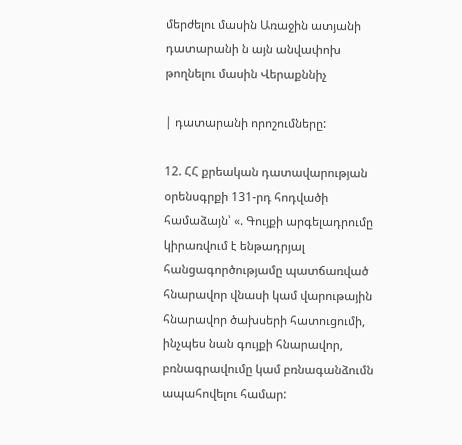մերժելու մասին Առաջին ատյանի դատարանի ն այն անվափոխ թողնելու մասին Վերաքննիչ

| դատարանի որոշումները:

12. ՀՀ քրեական դատավարության օրենսգրքի 131-րդ հոդվածի համաձայն՝ «. Գույքի արգելադրումը կիրառվում է ենթադրյալ հանցագործությամը պատճառված հնարավոր վնասի կամ վարութային հնարավոր ծախսերի հատուցումի, ինչպես նան գույքի հնարավոր, բռնագրավումը կամ բռնագանձումն ապահովելու համար: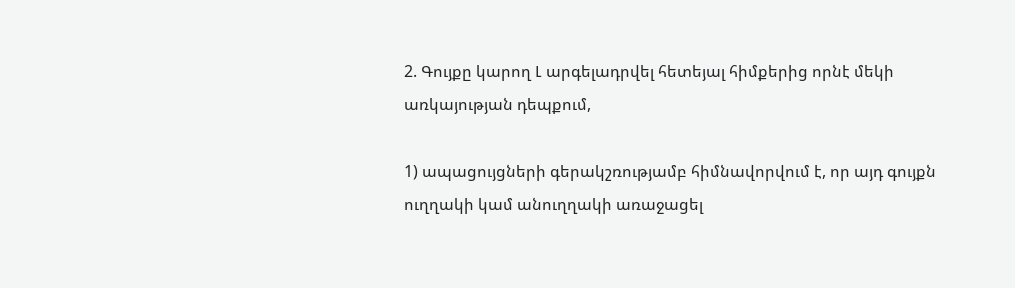2. Գույքը կարող Լ արգելադրվել հետեյալ հիմքերից որնէ մեկի առկայության դեպքում,

1) ապացույցների գերակշռությամբ հիմնավորվում է, որ այդ գույքն ուղղակի կամ անուղղակի առաջացել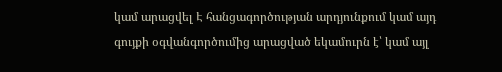կամ արացվել Է հանցագործության արդյունքում կամ այդ գույքի օգվանգործումից արացված եկամուրն է՝ կամ այլ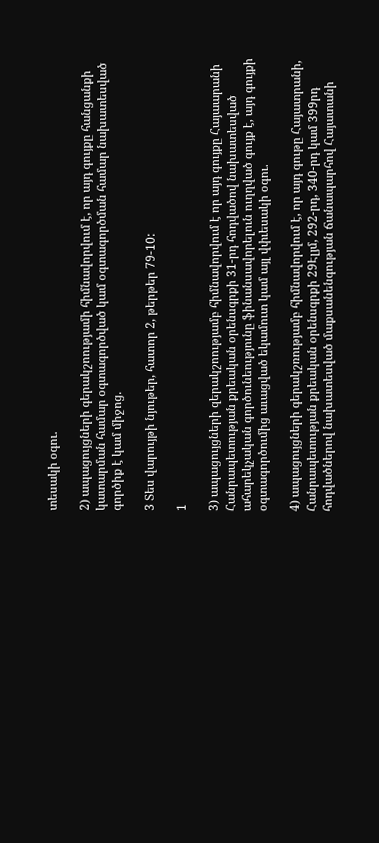տեսակի օգու.

2) ապացույցների գերակշոությամի հիմնավորվում է, որ այդ գույքը հանցանքի կատարման համար օգտագործված կամ օգտագործման համար նախատեսված գործիք է կամ միջոց.

3 Տես վարույթի նյութեր, հատոր 2, թերթեր 79-10:

1

3) ապացույցների զերակշոությամբ հիմնավորվում է որ այդ գույքը Հայաարանի Հանրապետության քրեական օրենսգրքի 31-րդ հոդվածով նախատեսված ահարեկչական գործունեությունը ֆինանսավորելուն ուղղված գույք է, այդ գույքի օգտագործումից աւացված եկամուտ կամ այլ վփւեսակի օգու.

4) ապացույցների գերակշռությամբ հիմնավորվում է, որ այդ գութը Հայատրանի, Հանրապետության քրեական օրենսգրքի 29Էլյմ, 292-րդ, 340-րդ կամ 399րդ հոդվածներով նախատեսված մաքսանենգության ճանապարհով Հայատանի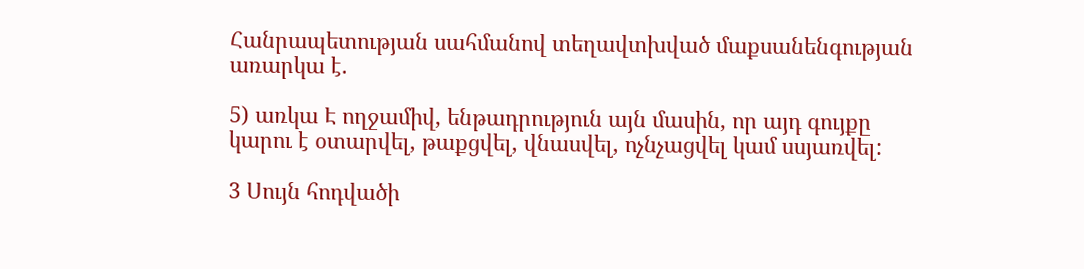Հանրապետության սահմանով տեղավտխված մաքսանենգության առարկա է.

5) առկա Է ողջամիվ, ենթադրություն այն մասին, որ այդ գույքը կարու է օտարվել, թաքցվել, վնասվել, ոչնչացվել կամ սսյառվել:

3 Սույն հոդվածի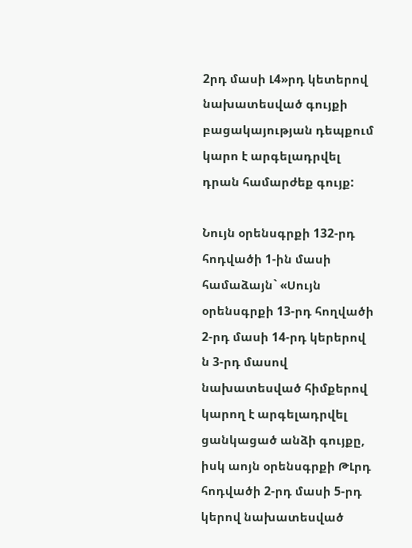2րդ մասի Լ4»րդ կետերով նախատեսված գույքի բացակայության դեպքում կարո է արգելադրվել դրան համարժեք գույք:

Նույն օրենսգրքի 132-րդ հոդվածի 1-ին մասի համաձայն` «Սույն օրենսգրքի 13-րդ հողվածի 2-րդ մասի 14-րդ կերերով ն 3-րդ մասով նախատեսված հիմքերով կարող է արգելադրվել ցանկացած անձի գույքը, իսկ աոյն օրենսգրքի ԹԼրդ հոդվածի 2-րդ մասի 5-րդ կերով նախատեսված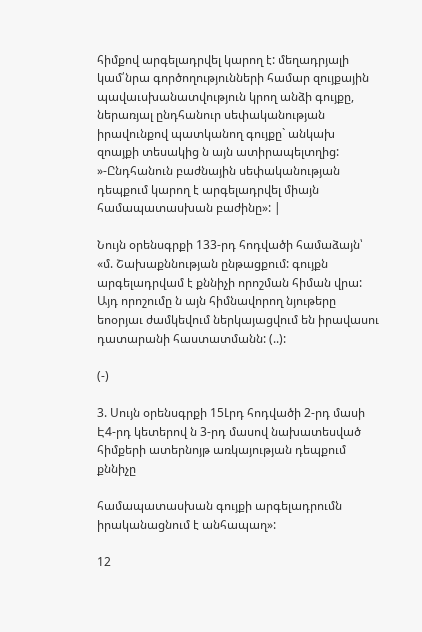հիմքով արգելադրվել կարող է: մեղադրյալի կամ՛նրա գործողությունների համար զույքային պավաւսխանատվություն կրող անձի գույքը, ներառյալ ընդհանուր սեփականության իրավունքով պատկանող գույքը` անկախ զոայքի տեսակից ն այն ատիրապելտղից: »-Ընդհանուն բաժնային սեփականության դեպքում կարող է արգելադրվել միայն համապատասխան բաժինը»: |

Նույն օրենսգրքի 133-րդ հոդվածի համաձայն՝ «մ. Շախաքննության ընթացքում: գույքն արգելադրվամ է քննիչի որոշման հիման վրա: Այդ որոշումը ն այն հիմնավորող նյութերը եոօրյաւ ժամկեվում ներկայացվում են իրավասու դատարանի հաստատմանն: (..):

(-)

3. Սույն օրենսգրքի 15Լրդ հոդվածի 2-րդ մասի Է4-րդ կետերով ն 3-րդ մասով նախատեսված հիմքերի ատերնոյթ առկայության դեպքում քննիչը

համապատասխան գույքի արգելադրումն իրականացնում է անհապաղ»:

12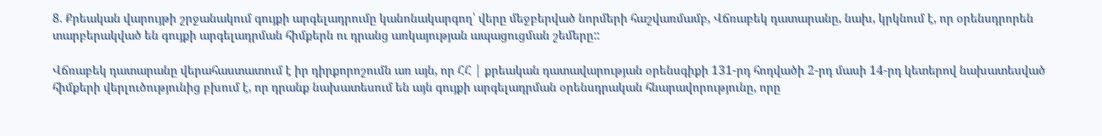8. Քրեական վարույթի շրջանակում գույքի արգելադրումը կանոնակարգող՝ վերը մեջբերված նորմերի հաշվառմամբ, Վճռաբեկ դատարանը, նախ, կրկնում է, որ օրենսդրորեն տարբերակված են գույքի արգելադրման հիմքերն ու դրանց առկայության ապացուցման շեմերը::

Վճռաբեկ դատարանը վերահաստատում է իր դիրքորոշումն առ այն, որ ՀՀ | քրեական դատավարության օրենսգիքի 131-րդ հոդվածի 2-րդ մասի 14-րդ կետերով նախատեսված հիմքերի վերլուծությունից բխում է, որ դրանք նախատեսում են այն գույքի արգելադրման օրենսդրական հնարավորությունը, որը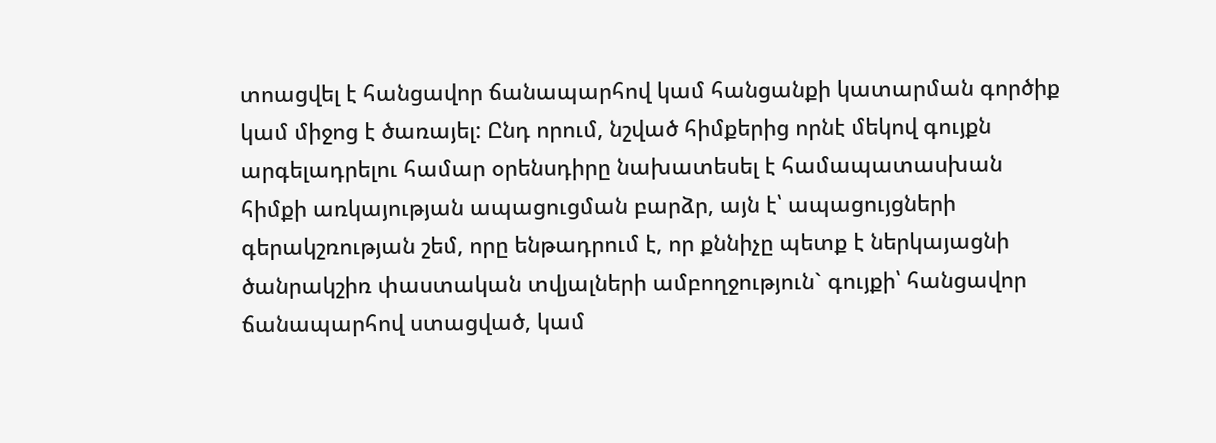տոացվել է հանցավոր ճանապարհով կամ հանցանքի կատարման գործիք կամ միջոց է ծառայել: Ընդ որում, նշված հիմքերից որնէ մեկով գույքն արգելադրելու համար օրենսդիրը նախատեսել է համապատասխան հիմքի առկայության ապացուցման բարձր, այն է՝ ապացույցների գերակշռության շեմ, որը ենթադրում է, որ քննիչը պետք է ներկայացնի ծանրակշիռ փաստական տվյալների ամբողջություն` գույքի՝ հանցավոր ճանապարհով ստացված, կամ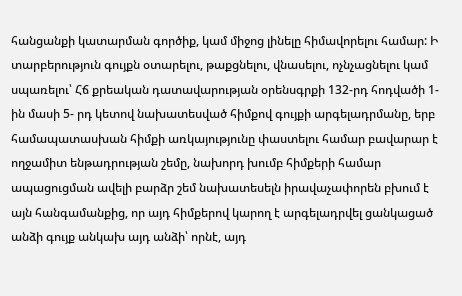հանցանքի կատարման գործիք, կամ միջոց լինելը հիմավորելու համար: Ի տարբերություն գույքն օտարելու, թաքցնելու, վնասելու, ոչնչացնելու կամ սպառելու՝ Հճ քրեական դատավարության օրենսգրքի 132-րդ հոդվածի 1-ին մասի 5- րդ կետով նախատեսված հիմքով գույքի արգելադրմանը, երբ համապատասխան հիմքի առկայությունը փաստելու համար բավարար է ողջամիտ ենթադրության շեմը, նախորդ խումբ հիմքերի համար ապացուցման ավելի բարձր շեմ նախատեսելն իրավաչափորեն բխում է այն հանգամանքից, որ այդ հիմքերով կարող է արգելադրվել ցանկացած անձի գույք անկախ այդ անձի՝ որնէ, այդ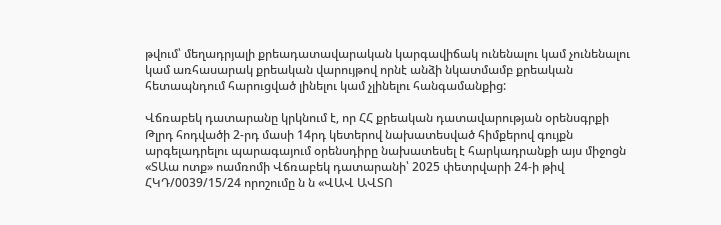թվում՝ մեղադրյալի քրեադատավարական կարգավիճակ ունենալու կամ չունենալու կամ առհասարակ քրեական վարույթով որնէ անձի նկատմամբ քրեական հետապնդում հարուցված լինելու կամ չլինելու հանգամանքից:

Վճռաբեկ դատարանը կրկնում է, որ ՀՀ քրեական դատավարության օրենսգրքի Թլրդ հոդվածի 2-րդ մասի 14րդ կետերով նախատեսված հիմքերով գույքն արգելադրելու պարագայում օրենսդիրը նախատեսել է հարկադրանքի այս միջոցն «ՏԱա ոտք» ոամռոմի Վճռաբեկ դատարանի՝ 2025 փետրվարի 24-ի թիվ ՀԿԴ/0039/15/24 որոշումը ն ն «ՎԱՎ ԱՎՏՈ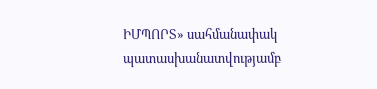ԻՄՊՈՐՏ» սահմանափակ պատասխանատվությամբ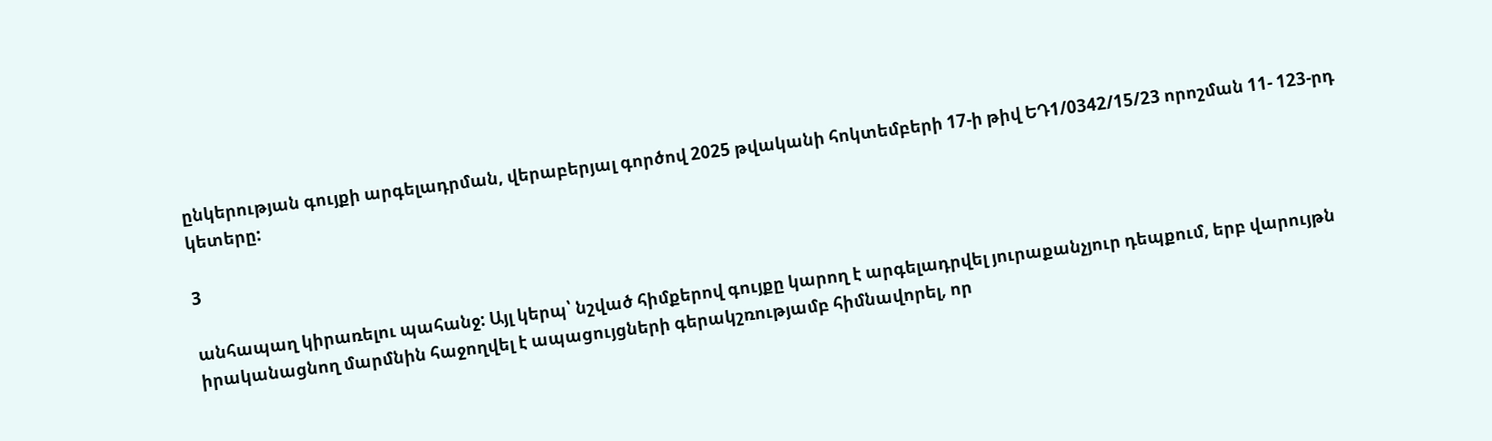ընկերության գույքի արգելադրման, վերաբերյալ գործով 2025 թվականի հոկտեմբերի 17-ի թիվ ԵԴ1/0342/15/23 որոշման 11- 123-րդ կետերը:

3

անհապաղ կիրառելու պահանջ: Այլ կերպ՝ նշված հիմքերով գույքը կարող է արգելադրվել յուրաքանչյուր դեպքում, երբ վարույթն իրականացնող մարմնին հաջողվել է ապացույցների գերակշռությամբ հիմնավորել, որ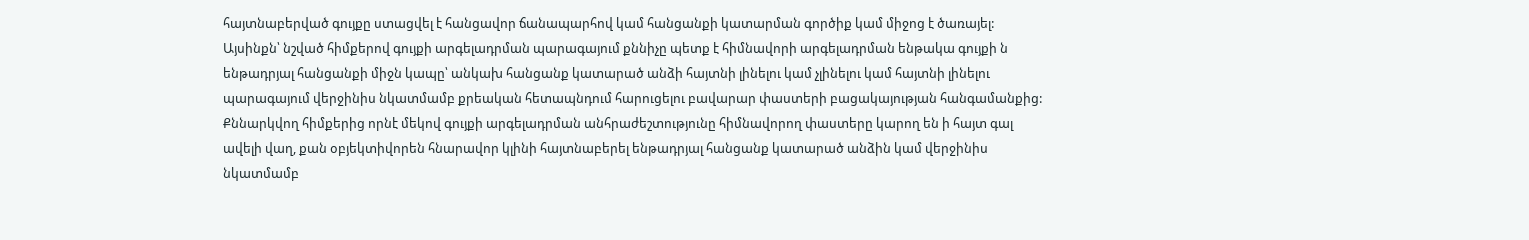հայտնաբերված գույքը ստացվել է հանցավոր ճանապարհով կամ հանցանքի կատարման գործիք կամ միջոց է ծառայել: Այսինքն՝ նշված հիմքերով գույքի արգելադրման պարագայում քննիչը պետք է հիմնավորի արգելադրման ենթակա գույքի ն ենթադրյալ հանցանքի միջն կապը՝ անկախ հանցանք կատարած անձի հայտնի լինելու կամ չլինելու կամ հայտնի լինելու պարագայում վերջինիս նկատմամբ քրեական հետապնդում հարուցելու բավարար փաստերի բացակայության հանգամանքից: Քննարկվող հիմքերից որնէ մեկով գույքի արգելադրման անհրաժեշտությունը հիմնավորող փաստերը կարող են ի հայտ գալ ավելի վաղ, քան օբյեկտիվորեն հնարավոր կլինի հայտնաբերել ենթադրյալ հանցանք կատարած անձին կամ վերջինիս նկատմամբ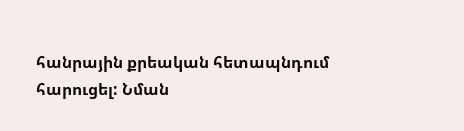հանրային քրեական հետապնդում հարուցել: Նման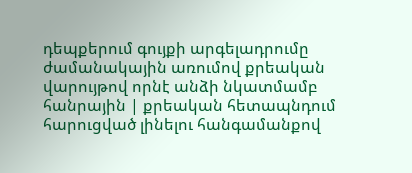դեպքերում գույքի արգելադրումը ժամանակային առումով քրեական վարույթով որնէ անձի նկատմամբ հանրային | քրեական հետապնդում հարուցված լինելու հանգամանքով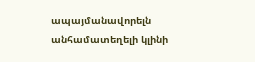ապայմանավորելն անհամատեղելի կլինի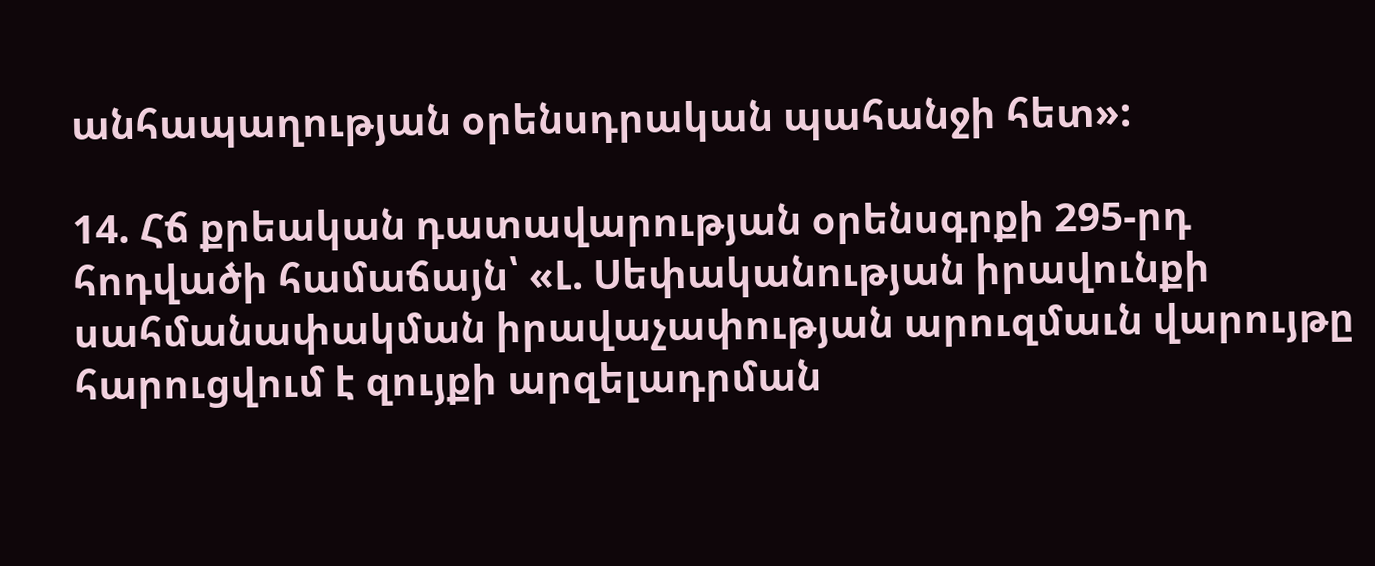անհապաղության օրենսդրական պահանջի հետ»:

14. Հճ քրեական դատավարության օրենսգրքի 295-րդ հոդվածի համաճայն՝ «Լ. Սեփականության իրավունքի սահմանափակման իրավաչափության արուզմաւն վարույթը հարուցվում է զույքի արզելադրման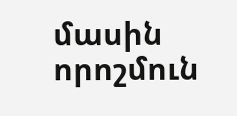մասին որոշմուն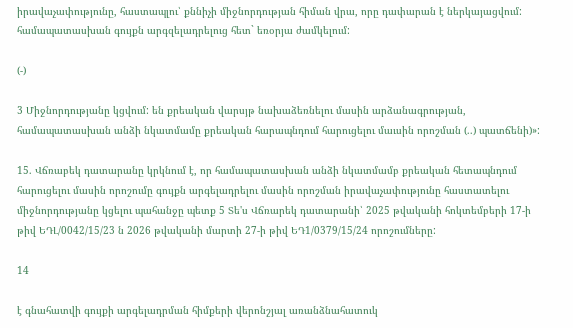իրավաչափությունը, հաստապլու՝ քննիչի միջնորդության հիման վրա, որը դափարան է ներկայացվում: համապատասխան գույքն արգզելադրելուց հետ` եռօրյա ժամկելում:

(-)

3 Միջնորդությանը կցվում: են քրեական վարսյթ նախաձեռնելու մասին արձանագրության, համապատասխան անձի նկատմամը քրեական հարապնդում հարուցելու մաւսին որոշման (..) պատճենի)»:

15. Վճռաբեկ դատարանը կրկնում է, որ համապատասխան անձի նկատմամբ քրեական հետապնդում հարուցելու մասին որոշումը գույքն արգելադրելու մասին որոշման իրավաչափությունը հաստատելու միջնորդությանը կցելու պահանջը պետք 5 Տե'ս Վճռարեկ դատարանի՝ 2025 թվականի հոկտեմբերի 17-ի թիվ ԵԴԼ/0042/15/23 ն 2026 թվականի մարտի 27-ի թիվ ԵԴ1/0379/15/24 որոշումները:

14

է գնահատվի գույքի արգելադրման հիմքերի վերոնշյալ առանձնահատուկ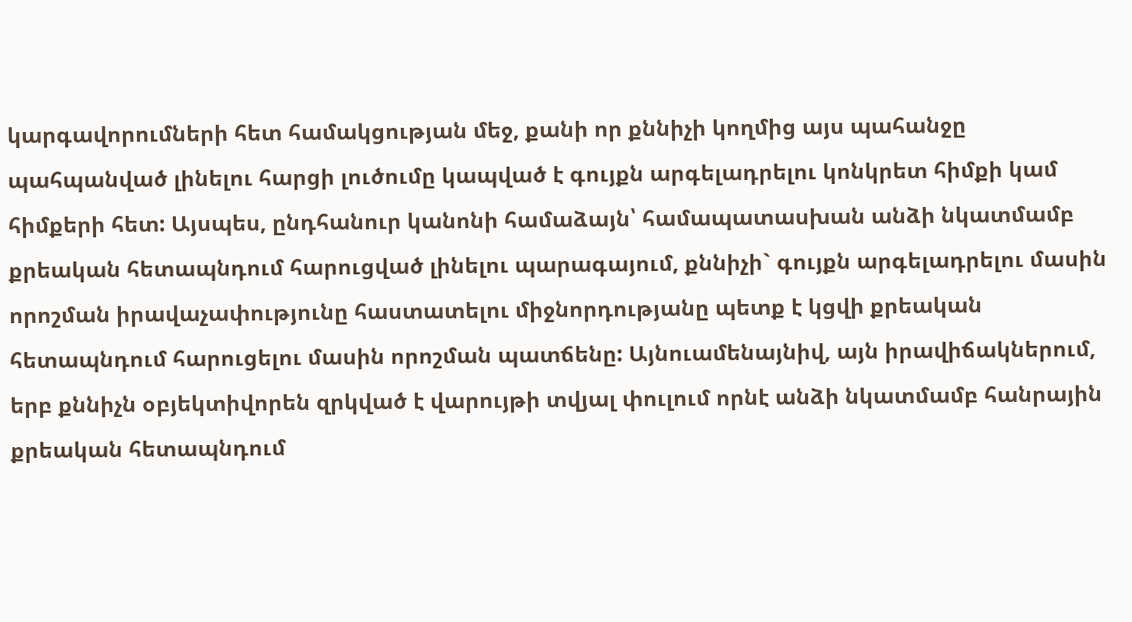կարգավորումների հետ համակցության մեջ, քանի որ քննիչի կողմից այս պահանջը պահպանված լինելու հարցի լուծումը կապված է գույքն արգելադրելու կոնկրետ հիմքի կամ հիմքերի հետ: Այսպես, ընդհանուր կանոնի համաձայն՝ համապատասխան անձի նկատմամբ քրեական հետապնդում հարուցված լինելու պարագայում, քննիչի` գույքն արգելադրելու մասին որոշման իրավաչափությունը հաստատելու միջնորդությանը պետք է կցվի քրեական հետապնդում հարուցելու մասին որոշման պատճենը: Այնուամենայնիվ, այն իրավիճակներում, երբ քննիչն օբյեկտիվորեն զրկված է վարույթի տվյալ փուլում որնէ անձի նկատմամբ հանրային քրեական հետապնդում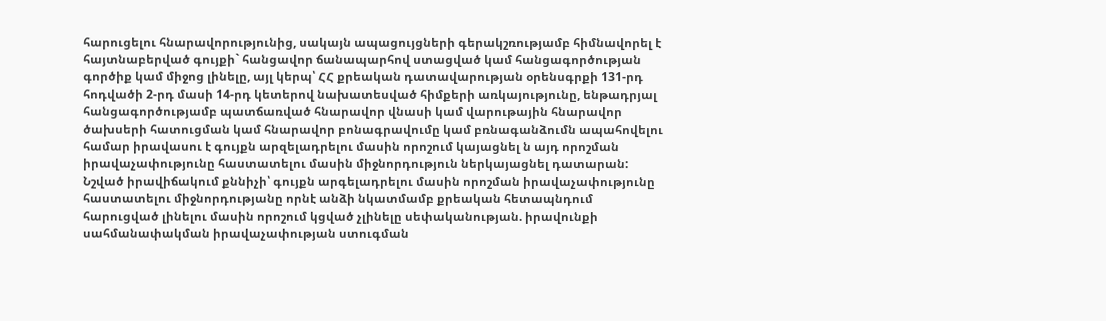հարուցելու հնարավորությունից, սակայն ապացույցների գերակշռությամբ հիմնավորել է հայտնաբերված գույքի` հանցավոր ճանապարհով ստացված կամ հանցագործության գործիք կամ միջոց լինելը, այլ կերպ՝ ՀՀ քրեական դատավարության օրենսգրքի 131-րդ հոդվածի 2-րդ մասի 14-րդ կետերով նախատեսված հիմքերի առկայությունը, ենթադրյալ հանցագործությամբ պատճառված հնարավոր վնասի կամ վարութային հնարավոր ծախսերի հատուցման կամ հնարավոր բոնագրավումը կամ բռնագանձումն ապահովելու համար իրավասու է գույքն արզելադրելու մասին որոշում կայացնել ն այդ որոշման իրավաչափությունը հաստատելու մասին միջնորդություն ներկայացնել դատարան: Նշված իրավիճակում քննիչի՝ գույքն արգելադրելու մասին որոշման իրավաչափությունը հաստատելու միջնորդությանը որնէ անձի նկատմամբ քրեական հետապնդում հարուցված լինելու մասին որոշում կցված չլինելը սեփականության. իրավունքի սահմանափակման իրավաչափության ստուգման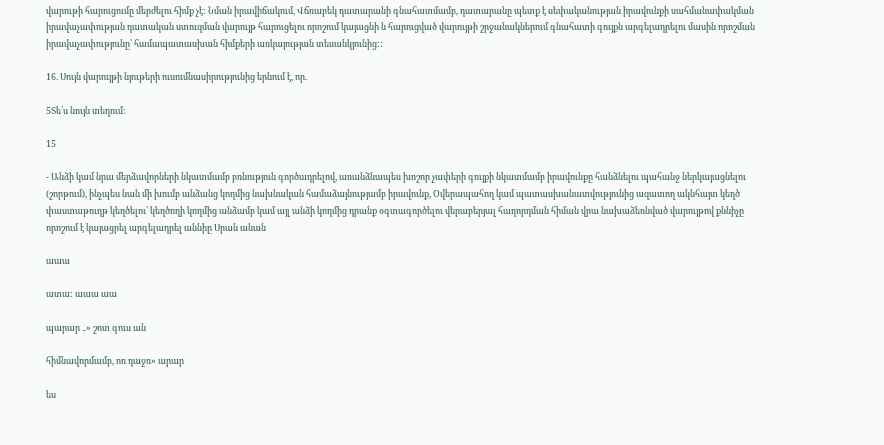վարութի հարուցումը մերժելու հիմք չէ: Նման իրավիճակում, Վճռաբեկ դատարանի գնահատմամբ, դատարանը պետք է սեփականության իրավունքի սահմանափակման իրավաչափության դատական ստուզման վարույթ հարուցելու որոշում կայացնի ն հարուցված վարույթի շրջանակներում գնահատի գույքն արգելադրելու մասին որոշման իրավաչափությունը՝ համապատասխան հիմքերի առկայության տեսանկյունից::

16. Սույն վարույթի նյութերի ուսումնասիրությունից երնում է, որ.

5Տե՛ս նույն տեղում:

15

- Անձի կամ նրա մերձավորների նկատմամբ բռնություն գործադրելով, առանձնապես խոշոր չափերի գույքի նկատմամբ իրավունքը հանձնելու պահանջ ներկայացնելու (շորթում), ինչպես նան մի խումբ անձանց կողմից նախնական համաձայնությամբ իրավունք, Օվերապահող կամ պատասխանատվությունից ազատող ակնհայտ կեղծ փաստաթուղթ կեղծելու՝ կեղծողի կողմից անձամբ կամ այլ անձի կողմից դրանք օգտագործելու վերաբերյալ հաղորդման հիման վրա նախաձեռնված վարույթով քննիչը որոշում է կայացրել արգելադրել աննիը Սրան անան

աաա

ատա: աաա աա

պարար ..» շոտ գուս ան

հիմնավորմամբ, ոռ դաջռ» արար

ես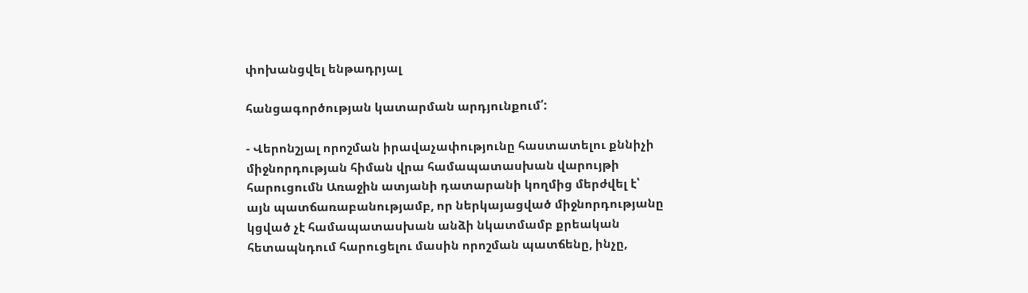փոխանցվել ենթադրյալ

հանցագործության կատարման արդյունքում՛:

- Վերոնշյալ որոշման իրավաչափությունը հաստատելու քննիչի միջնորդության հիման վրա համապատասխան վարույթի հարուցումն Առաջին ատյանի դատարանի կողմից մերժվել է՝ այն պատճառաբանությամբ, որ ներկայացված միջնորդությանը կցված չէ համապատասխան անձի նկատմամբ քրեական հետապնդում հարուցելու մասին որոշման պատճենը, ինչը,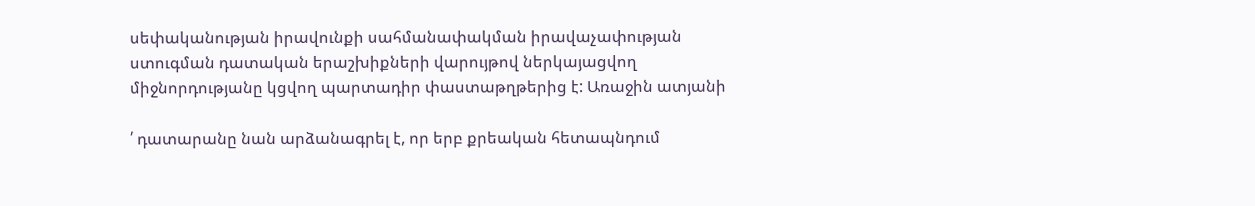սեփականության իրավունքի սահմանափակման իրավաչափության ստուգման դատական երաշխիքների վարույթով ներկայացվող միջնորդությանը կցվող պարտադիր փաստաթղթերից է: Առաջին ատյանի

՛ դատարանը նան արձանագրել է, որ երբ քրեական հետապնդում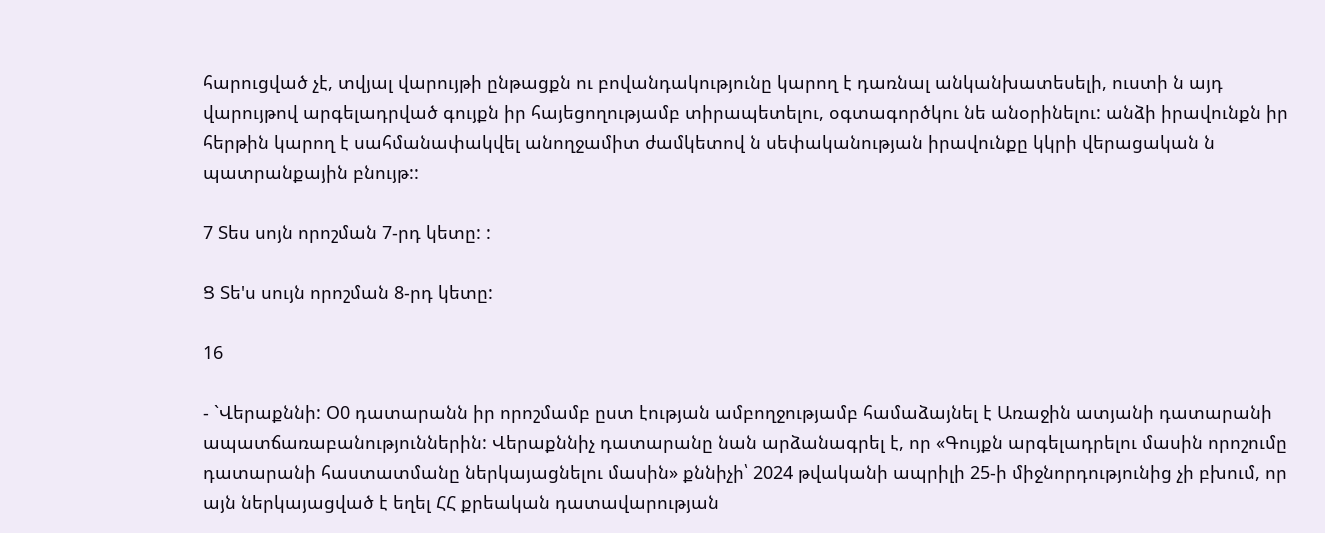հարուցված չէ, տվյալ վարույթի ընթացքն ու բովանդակությունը կարող է դառնալ անկանխատեսելի, ուստի ն այդ վարույթով արգելադրված գույքն իր հայեցողությամբ տիրապետելու, օգտագործկու նե անօրինելու: անձի իրավունքն իր հերթին կարող է սահմանափակվել անողջամիտ ժամկետով ն սեփականության իրավունքը կկրի վերացական ն պատրանքային բնույթ::

7 Տես սոյն որոշման 7-րդ կետը: :

Ց Տե'ս սույն որոշման 8-րդ կետը:

16

- `Վերաքննի: Օ0 դատարանն իր որոշմամբ ըստ էության ամբողջությամբ համաձայնել է Առաջին ատյանի դատարանի ապատճառաբանություններին: Վերաքննիչ դատարանը նան արձանագրել է, որ «Գույքն արգելադրելու մասին որոշումը դատարանի հաստատմանը ներկայացնելու մասին» քննիչի՝ 2024 թվականի ապրիլի 25-ի միջնորդությունից չի բխում, որ այն ներկայացված է եղել ՀՀ քրեական դատավարության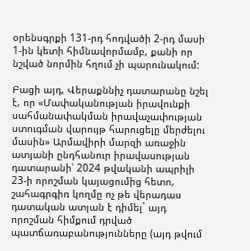օրենսգրքի 131-րդ հոդվածի 2-րդ մասի 1-ին կետի հիմնավորմամբ, քանի որ նշված նորմին հղում չի պարունակում:

Բացի այդ, Վերաքննիչ դատարանը նշել է, որ «Մափականության իրավունքի սահմանափակման իրավաչափության ստուգման վարույթ հարուցելը մերժելու մասին» Արմավիրի մարզի առաջին ատյանի ընդհանուր իրավասության դատարանի՝ 2024 թվականի ապրիլի 23-ի որոշման կայացումից հետո, շահագրգիռ կողմը ոչ թե վերադաս դատական ատյան է դիմել` այդ որոշման հիմքում դրված պատճառաբանությունները (այդ թվում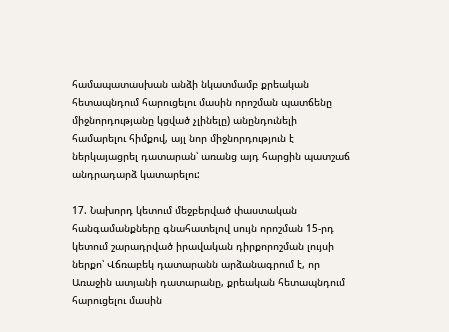համապատասխան անձի նկատմամբ քրեական հետապնդում հարուցելու մասին որոշման պատճենը միջնորդությանը կցված չլինելը) անընդունելի համարելու հիմքով, այլ նոր միջնորդություն է ներկայացրել դատարան՝ առանց այդ հարցին պատշաճ անդրադարձ կատարելու:

17. Նախորդ կետում մեջբերված փաստական հանգամանքները գնահատելով սույն որոշման 15-րդ կետում շարադրված իրավական դիրքորոշման լույսի ներքո՝ Վճռաբեկ դատարանն արձանագրում է, որ Առաջին ատյանի դատարանը, քրեական հետապնդում հարուցելու մասին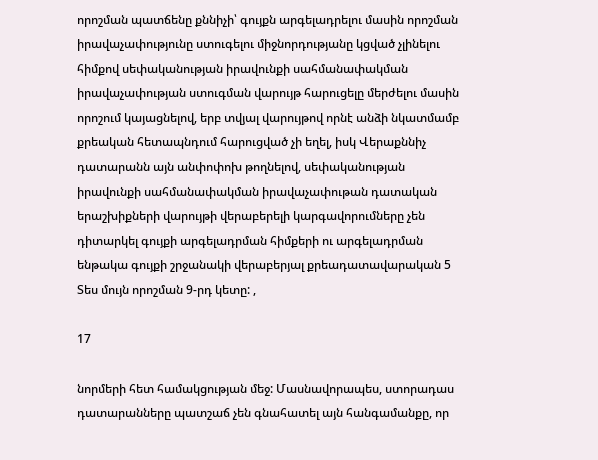որոշման պատճենը քննիչի՝ գույքն արգելադրելու մասին որոշման իրավաչափությունը ստուգելու միջնորդությանը կցված չլինելու հիմքով սեփականության իրավունքի սահմանափակման իրավաչափության ստուգման վարույթ հարուցելը մերժելու մասին որոշում կայացնելով, երբ տվյալ վարույթով որնէ անձի նկատմամբ քրեական հետապնդում հարուցված չի եղել, իսկ Վերաքննիչ դատարանն այն անփոփոխ թողնելով, սեփականության իրավունքի սահմանափակման իրավաչափութան դատական երաշխիքների վարույթի վերաբերելի կարգավորումները չեն դիտարկել գույքի արգելադրման հիմքերի ու արգելադրման ենթակա գույքի շրջանակի վերաբերյալ քրեադատավարական 5 Տես մույն որոշման 9-րդ կետը: ,

17

նորմերի հետ համակցության մեջ: Մասնավորապես, ստորադաս դատարանները պատշաճ չեն գնահատել այն հանգամանքը, որ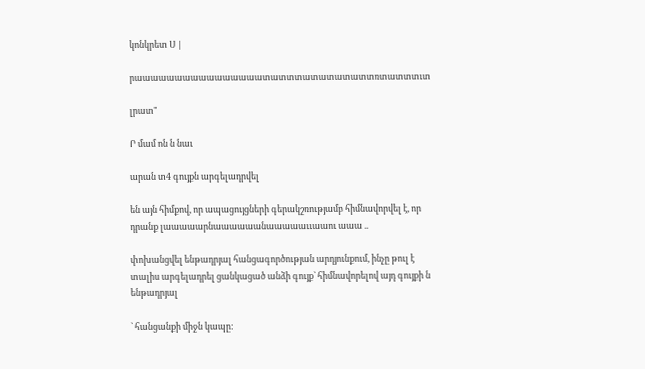կոնկրետ Ս |

րաաաաաաաաաաաաաաաատատտտատատատատտռտատտտւտ

լրատ"

Ր մամ ոն ն նաւ

արան տ4 գույքն արգելադրվել

են այն հիմքով, որ ապացույցների գերակշռությամբ հիմնավորվել է, որ դրանք լաաաաարնաաաաաանաաաաաււաաու աաա ..

փոխանցվել ենթադրյալ հանցագործության արդյունքում, ինչը թուլ է տալիս արգելադրել ցանկացած անձի գույք` հիմնավորելով այդ գույքի ն ենթադրյալ

` հանցանքի միջն կապը: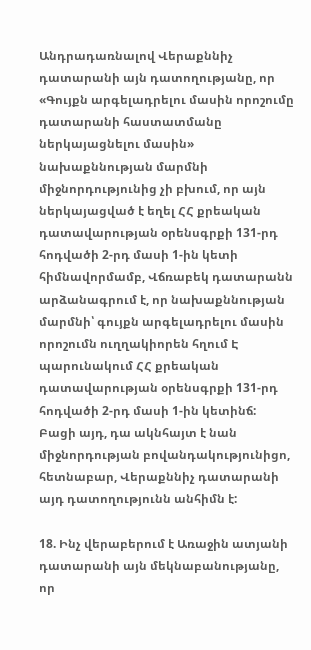Անդրադառնալով Վերաքննիչ դատարանի այն դատողությանը, որ «Գույքն արգելադրելու մասին որոշումը դատարանի հաստատմանը ներկայացնելու մասին» նախաքննության մարմնի միջնորդությունից չի բխում, որ այն ներկայացված է եղել ՀՀ քրեական դատավարության օրենսգրքի 131-րդ հոդվածի 2-րդ մասի 1-ին կետի հիմնավորմամբ, Վճռաբեկ դատարանն արձանագրում է, որ նախաքննության մարմնի՝ գույքն արգելադրելու մասին որոշումն ուղղակիորեն հղում Է պարունակում ՀՀ քրեական դատավարության օրենսգրքի 131-րդ հոդվածի 2-րդ մասի 1-ին կետինճ: Բացի այդ, դա ակնհայտ է նան միջնորդության բովանդակությունիցո, հետնաբար, Վերաքննիչ դատարանի այդ դատողությունն անհիմն է:

18. Ինչ վերաբերում է Առաջին ատյանի դատարանի այն մեկնաբանությանը, որ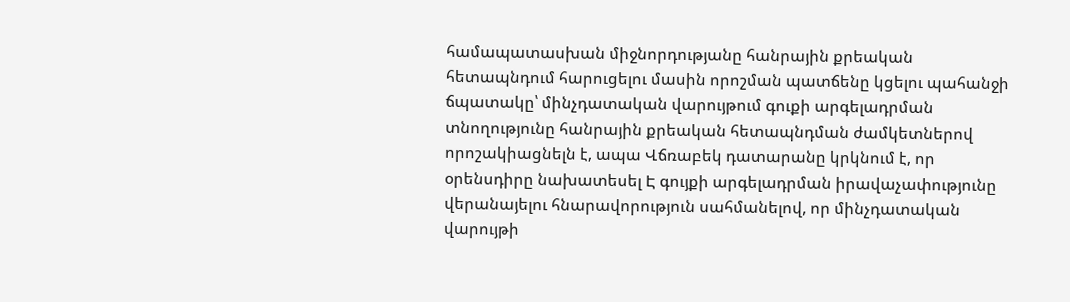համապատասխան միջնորդությանը հանրային քրեական հետապնդում հարուցելու մասին որոշման պատճենը կցելու պահանջի ճպատակը՝ մինչդատական վարույթում գուքի արգելադրման տնողությունը հանրային քրեական հետապնդման ժամկետներով որոշակիացնելն է, ապա Վճռաբեկ դատարանը կրկնում է, որ օրենսդիրը նախատեսել Է գույքի արգելադրման իրավաչափությունը վերանայելու հնարավորություն սահմանելով, որ մինչդատական վարույթի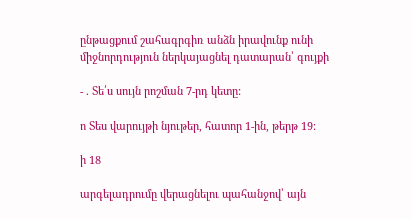ընթացքում շահագրգիռ անձն իրավունք ունի միջնորդություն ներկայացնել դատարան՝ գույքի

- . Տե՛ս սույն րոշման 7-րդ կետը:

ո Տես վարույթի նյութեր, հատոր 1-ին, թերթ 19:

ի 18

արգելադրումը վերացնելու պահանջով՝ այն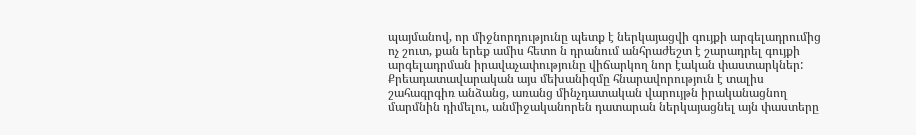պայմանով, որ միջնորդությունը պետք է ներկայացվի գույքի արգելադրումից ոչ շուտ, քան երեք ամիս հետո ն դրանում անհրաժեշտ է շարադրել գույքի արգելադրման իրավաչափությունը վիճարկող նոր էական փաստարկներ: Քրեադատավարական այս մեխանիզմը հնարավորություն է տալիս շահագրգիռ անձանց, առանց մինչդատական վարույթն իրականացնող մարմնին դիմելու, անմիջականորեն դատարան ներկայացնել այն փաստերը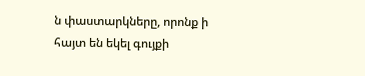ն փաստարկները, որոնք ի հայտ են եկել գույքի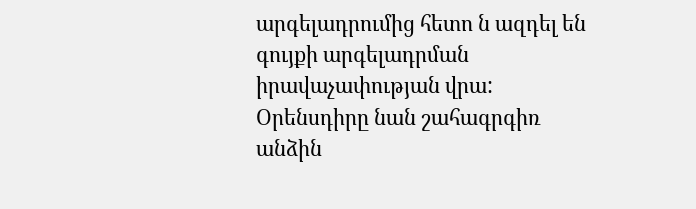արգելադրումից հետո ն ազդել են գույքի արգելադրման իրավաչափության վրա: Օրենսդիրը նան շահագրգիռ անձին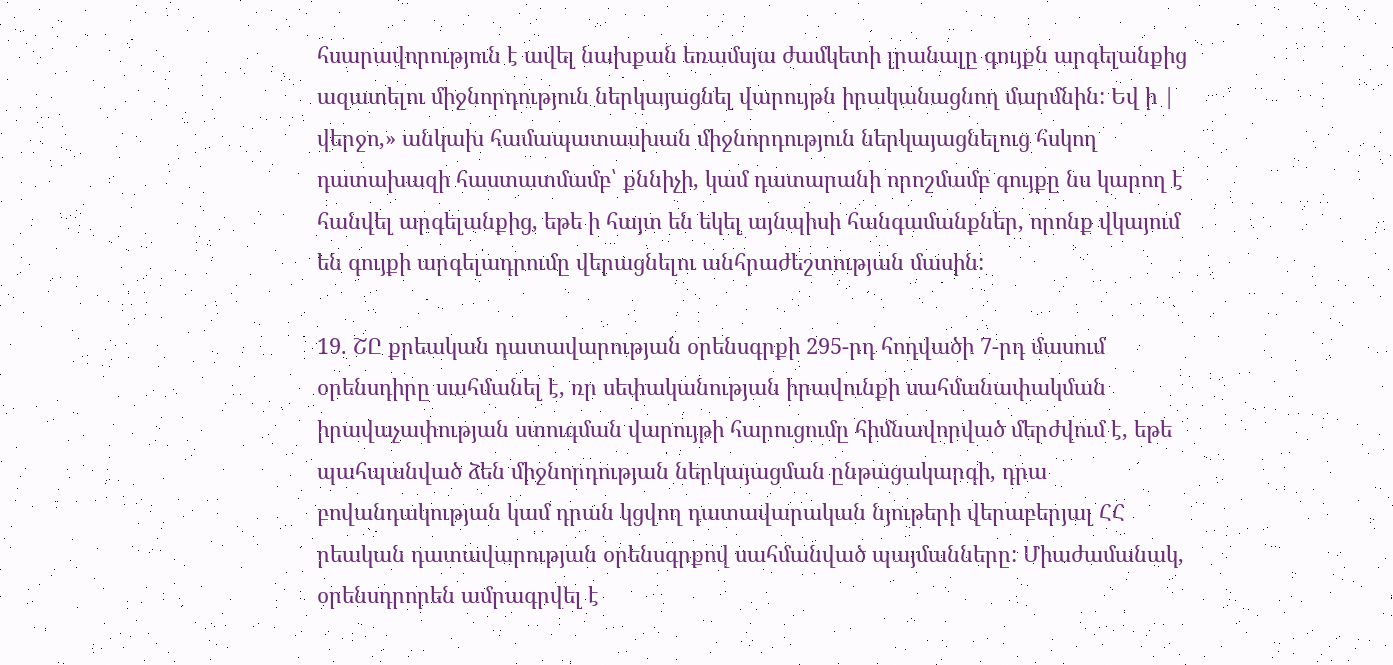հսարավորություն է ավել նախքան եռամսյա ժամկետի լրանալը գույքն արգելանքից ազատելու միջնորդություն ներկայացնել վարույթն իրականացնող մարմնին: Եվ ի | վերջո,» անկախ համապատասխան միջնորդություն ներկայացնելուց հսկող դատախազի հաստատմամբ՝ քննիչի, կամ դատարանի որոշմամբ գույքը նս կարող է հանվել արգելանքից, եթե ի հայտ են եկել այնպիսի հանգամանքներ, որոնք վկայում են գույքի արգելադրումը վերացնելու անհրաժեշտության մասին:

19. ՇԸ քրեական դատավարության օրենսգրքի 295-րդ հոդվածի 7-րդ մասում օրենսդիրը սահմանել է, ռր սեփականության իրավունքի սահմանափակման իրավաչափության ստուգման վարույթի հարուցումը հիմնավորված մերժվում է, եթե պահպանված ձեն միջնորդության ներկայացման ընթացակարգի, դրա բովանդակության կամ դրան կցվող դատավարական նյութերի վերաբերյալ ՀՀ րեական դատավարության օրենսգրքով սահմանված պայմանները: Միաժամանակ, օրենսդրորեն ամրագրվել է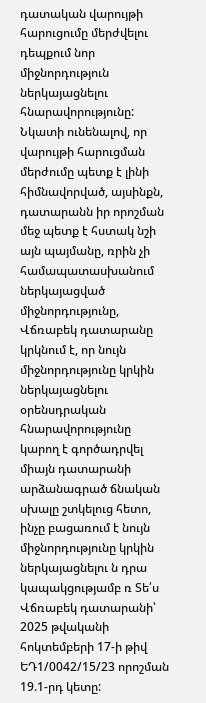դատական վարույթի հարուցումը մերժվելու դեպքում նոր միջնորդություն ներկայացնելու հնարավորությունը: Նկատի ունենալով, որ վարույթի հարուցման մերժումը պետք է լինի հիմնավորված, այսինքն, դատարանն իր որոշման մեջ պետք է հստակ նշի այն պայմանը, ռրին չի համապատասխանում ներկայացված միջնորդությունը, Վճռաբեկ դատարանը կրկնում է, որ նույն միջնորդությունը կրկին ներկայացնելու օրենսդրական հնարավորությունը կարող է գործադրվել միայն դատարանի արձանագրած ճնական սխալը շտկելուց հետո, ինչը բացառում է նույն միջնորդությունը կրկին ներկայացնելու ն դրա կապակցությամբ ռ Տե՛ս Վճռաբեկ դատարանի՝ 2025 թվականի հոկտեմբերի 17-ի թիվ ԵԴ1/0042/15/23 որոշման 19.1-րդ կետը: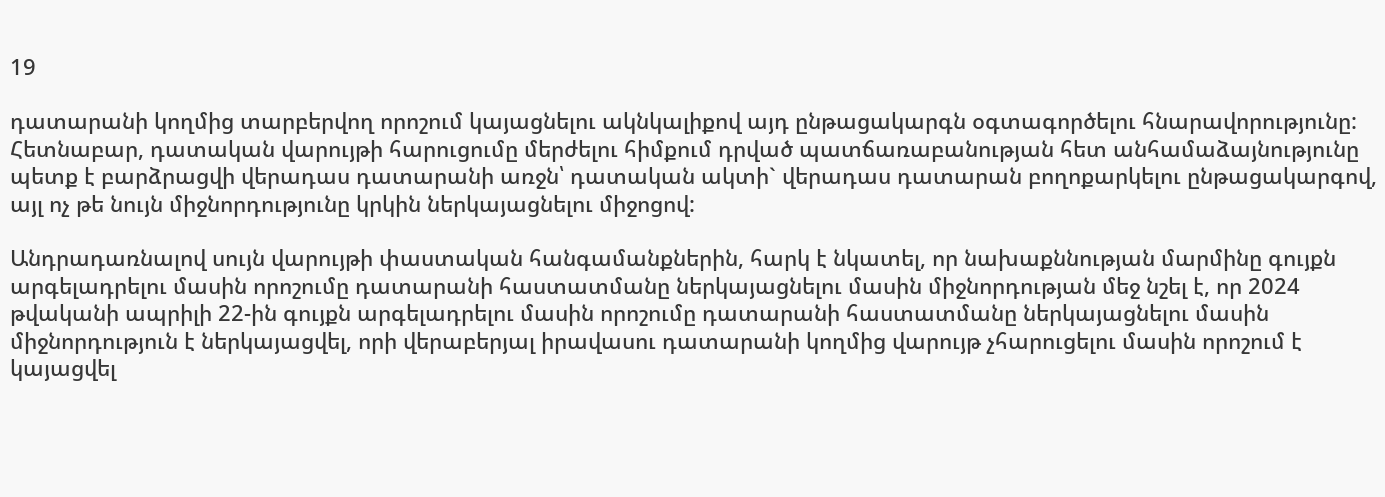19

դատարանի կողմից տարբերվող որոշում կայացնելու ակնկալիքով այդ ընթացակարգն օգտագործելու հնարավորությունը: Հետնաբար, դատական վարույթի հարուցումը մերժելու հիմքում դրված պատճառաբանության հետ անհամաձայնությունը պետք է բարձրացվի վերադաս դատարանի առջն՝ դատական ակտի` վերադաս դատարան բողոքարկելու ընթացակարգով, այլ ոչ թե նույն միջնորդությունը կրկին ներկայացնելու միջոցով:

Անդրադառնալով սույն վարույթի փաստական հանգամանքներին, հարկ է նկատել, որ նախաքննության մարմինը գույքն արգելադրելու մասին որոշումը դատարանի հաստատմանը ներկայացնելու մասին միջնորդության մեջ նշել է, որ 2024 թվականի ապրիլի 22-ին գույքն արգելադրելու մասին որոշումը դատարանի հաստատմանը ներկայացնելու մասին միջնորդություն է ներկայացվել, որի վերաբերյալ իրավասու դատարանի կողմից վարույթ չհարուցելու մասին որոշում է կայացվել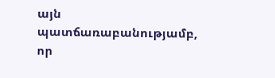այն պատճառաբանությամբ, որ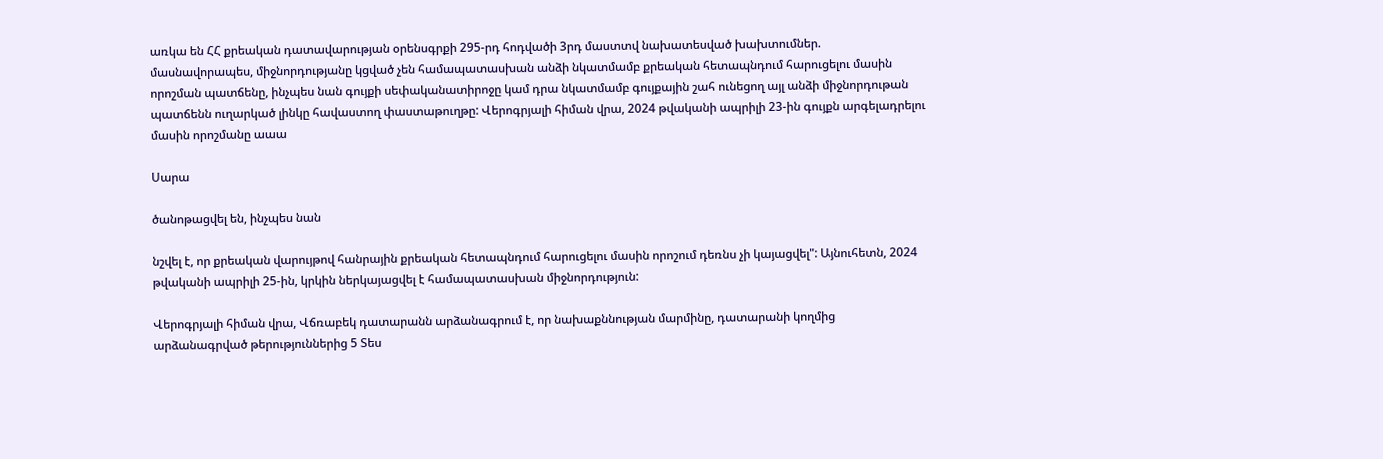առկա են ՀՀ քրեական դատավարության օրենսգրքի 295-րդ հոդվածի 3րդ մաստտվ նախատեսված խախտումներ. մասնավորապես, միջնորդությանը կցված չեն համապատասխան անձի նկատմամբ քրեական հետապնդում հարուցելու մասին որոշման պատճենը, ինչպես նան գույքի սեփականատիրոջը կամ դրա նկատմամբ գույքային շահ ունեցող այլ անձի միջնորդութան պատճենն ուղարկած լինկը հավաստող փաստաթուղթը: Վերոգրյալի հիման վրա, 2024 թվականի ապրիլի 23-ին գույքն արգելադրելու մասին որոշմանը աաա

Սարա

ծանոթացվել են, ինչպես նան

նշվել է, որ քրեական վարույթով հանրային քրեական հետապնդում հարուցելու մասին որոշում դեռնս չի կայացվել": Այնուհետն, 2024 թվականի ապրիլի 25-ին, կրկին ներկայացվել է համապատասխան միջնորդություն:

Վերոգրյալի հիման վրա, Վճռաբեկ դատարանն արձանագրում է, որ նախաքննության մարմինը, դատարանի կողմից արձանագրված թերություններից 5 Տես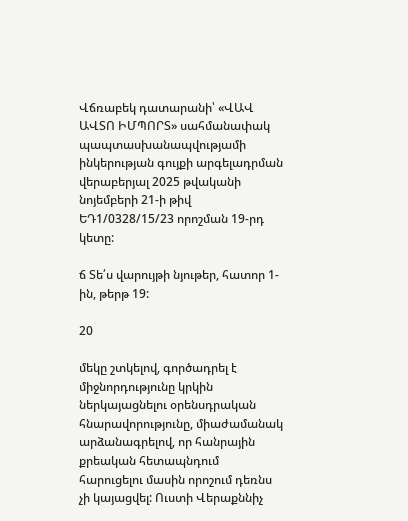Վճռաբեկ դատարանի՝ «ՎԱՎ ԱՎՏՈ ԻՄՊՈՐՏ» սահմանափակ պապտասխանապվությամի ինկերության գույքի արգելադրման վերաբերյալ 2025 թվականի նոյեմբերի 21-ի թիվ ԵԴ1/0328/15/23 որոշման 19-րդ կետը:

ճ Տե՛ս վարույթի նյութեր, հատոր 1-ին, թերթ 19:

20

մեկը շտկելով, գործադրել է միջնորդությունը կրկին ներկայացնելու օրենսդրական հնարավորությունը, միաժամանակ արձանագրելով, որ հանրային քրեական հետապնդում հարուցելու մասին որոշում դեռնս չի կայացվել: Ուստի Վերաքննիչ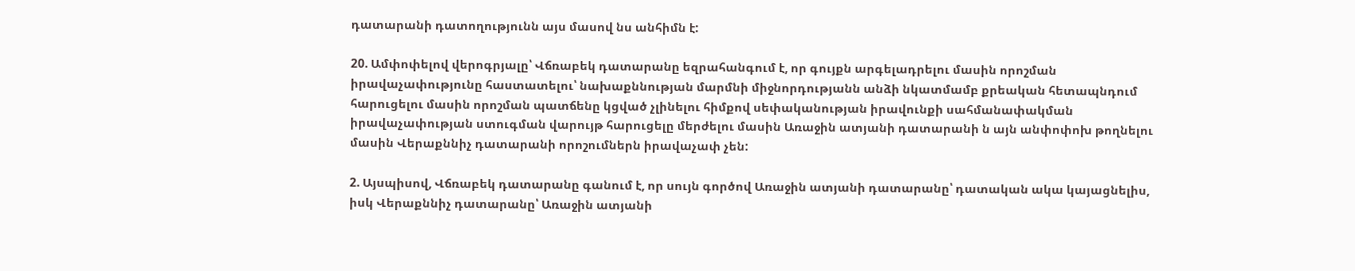դատարանի դատողությունն այս մասով նս անհիմն է:

20. Ամփոփելով վերոգրյալը՝ Վճռաբեկ դատարանը եզրահանգում է, որ գույքն արգելադրելու մասին որոշման իրավաչափությունը հաստատելու՝ նախաքննության մարմնի միջնորդությանն անձի նկատմամբ քրեական հետապնդում հարուցելու մասին որոշման պատճենը կցված չլինելու հիմքով սեփականության իրավունքի սահմանափակման իրավաչափության ստուգման վարույթ հարուցելը մերժելու մասին Առաջին ատյանի դատարանի ն այն անփոփոխ թողնելու մասին Վերաքննիչ դատարանի որոշումներն իրավաչափ չեն:

2. Այսպիսով, Վճռաբեկ դատարանը գանում է, որ սույն գործով Առաջին ատյանի դատարանը՝ դատական ակա կայացնելիս, իսկ Վերաքննիչ դատարանը՝ Առաջին ատյանի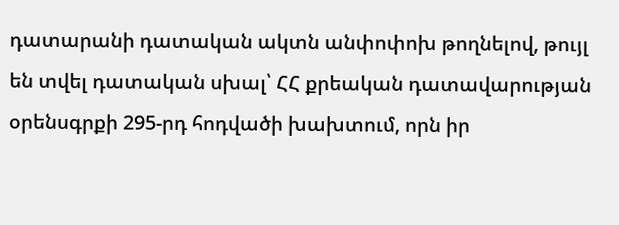դատարանի դատական ակտն անփոփոխ թողնելով, թույլ են տվել դատական սխալ՝ ՀՀ քրեական դատավարության օրենսգրքի 295-րդ հոդվածի խախտում, որն իր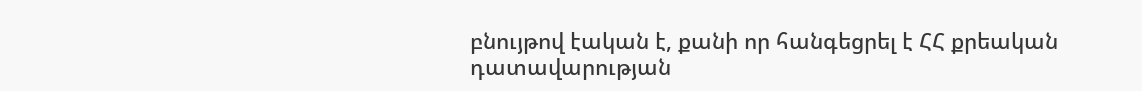բնույթով էական է, քանի որ հանգեցրել է ՀՀ քրեական դատավարության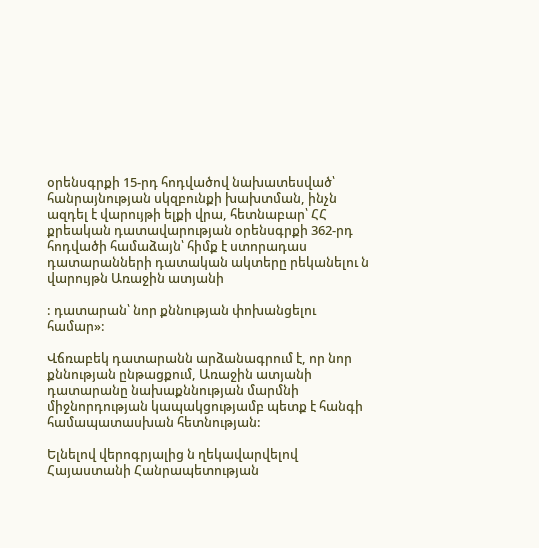օրենսգրքի 15-րդ հոդվածով նախատեսված՝ հանրայնության սկզբունքի խախտման, ինչն ազդել է վարույթի ելքի վրա, հետնաբար՝ ՀՀ քրեական դատավարության օրենսգրքի 362-րդ հոդվածի համաձայն՝ հիմք է ստորադաս դատարանների դատական ակտերը րեկանելու ն վարույթն Առաջին ատյանի

: դատարան՝ նոր քննության փոխանցելու համար»:

Վճռաբեկ դատարանն արձանագրում է, որ նոր քննության ընթացքում, Առաջին ատյանի դատարանը նախաքննության մարմնի միջնորդության կապակցությամբ պետք է հանգի համապատասխան հետնության:

Ելնելով վերոգրյալից ն ղեկավարվելով Հայաստանի Հանրապետության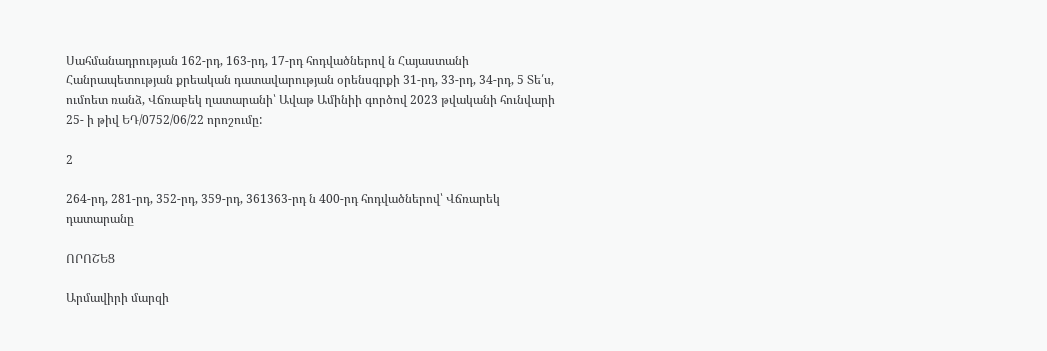Սահմանադրության 162-րդ, 163-րդ, 17-րդ հոդվածներով ն Հայաստանի Հանրապետության քրեական դատավարության օրենսգրքի 31-րդ, 33-րդ, 34-րդ, 5 Տե՛ս, ումոետ ռանձ, Վճռաբեկ ղատարանի՝ Ավաթ Ամինիի գործով 2023 թվականի հունվարի 25- ի թիվ ԵԴ/0752/06/22 որոշումը:

2

264-րդ, 281-րդ, 352-րդ, 359-րդ, 361363-րդ ն 400-րդ հոդվածներով՝ Վճռարեկ դատարանը

ՈՐՈՇԵՑ

Արմավիրի մարզի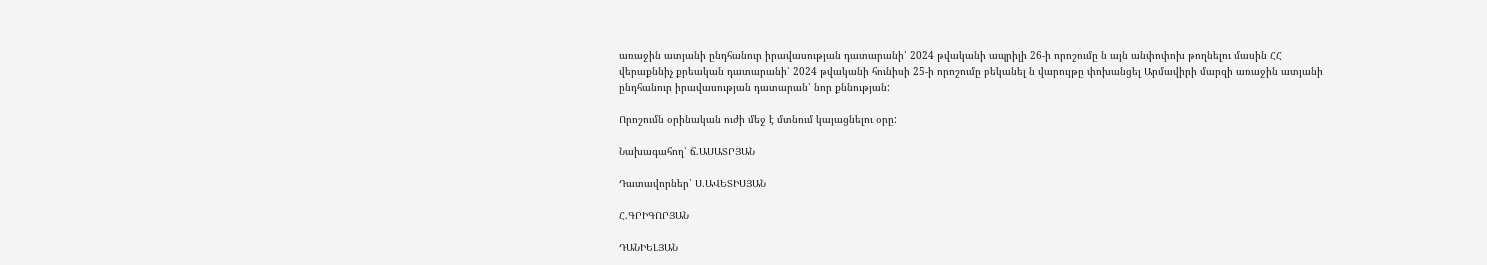առաջին ատյանի ընդհանուր իրավասության դատարանի՝ 2024 թվականի ապրիլի 26-ի որոշումը ն այն անփոփոխ թողնելու մասին ՀՀ վերաքննիչ քրեական դատարանի՝ 2024 թվականի հունիսի 25-ի որոշումը բեկանել ն վարույթը փոխանցել Արմավիրի մարզի առաջին ատյանի ընդհանուր իրավասության դատարան՝ նոր քննության:

Որոշումն օրինական ուժի մեջ է մտնում կայացնելու օրը:

Նախագահող՝ ճ.ԱՍԱՏՐՅԱՆ

Դատավորներ՝ Ս.ԱՎԵՏԻՍՅԱՆ

Հ.ԳՐԻԳՈՐՅԱՆ

ԴԱՆԻԵԼՅԱՆ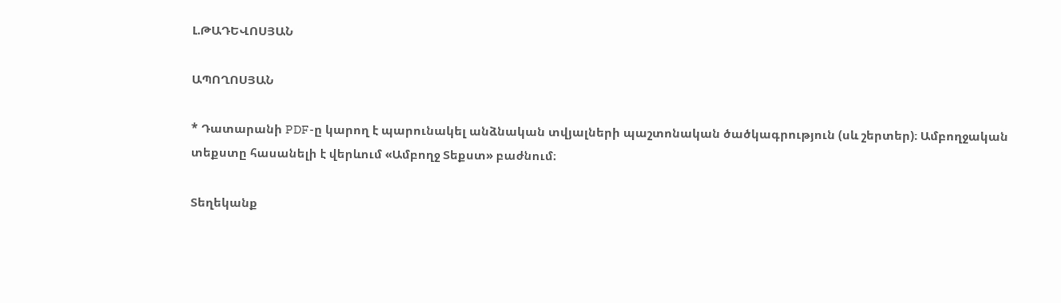Լ.ԹԱԴԵՎՈՍՅԱՆ

ԱՊՈՂՈՍՅԱՆ

* Դատարանի PDF-ը կարող է պարունակել անձնական տվյալների պաշտոնական ծածկագրություն (սև շերտեր)։ Ամբողջական տեքստը հասանելի է վերևում «Ամբողջ Տեքստ» բաժնում։

Տեղեկանք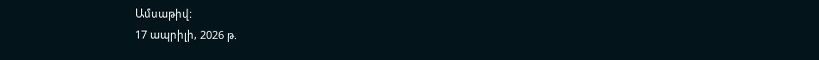Ամսաթիվ:
17 ապրիլի, 2026 թ.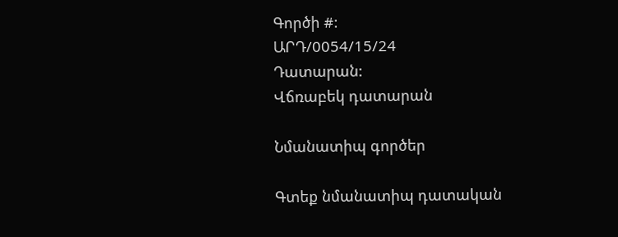Գործի #:
ԱՐԴ/0054/15/24
Դատարան:
Վճռաբեկ դատարան

Նմանատիպ գործեր

Գտեք նմանատիպ դատական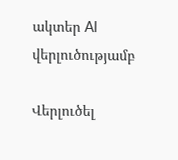ակտեր AI վերլուծությամբ

Վերլուծել